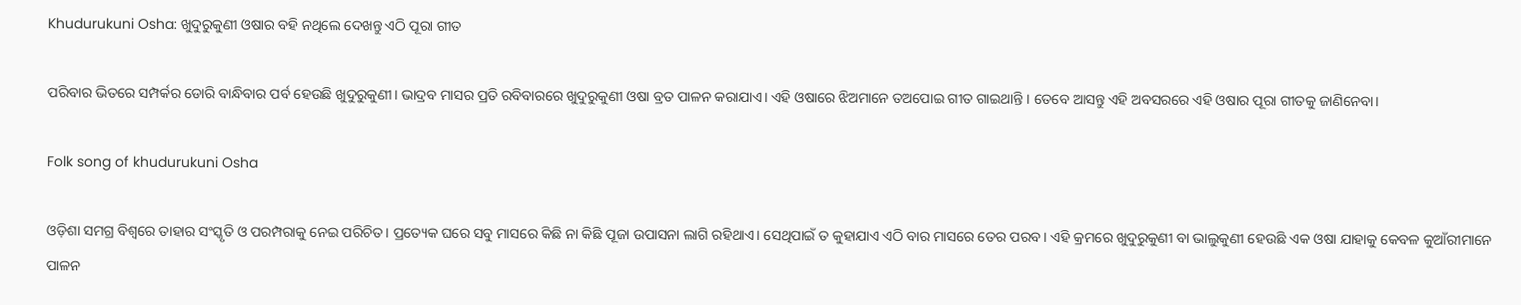Khudurukuni Osha: ଖୁଦୁରୁକୁଣୀ ଓଷାର ବହି ନଥିଲେ ଦେଖନ୍ତୁ ଏଠି ପୂରା ଗୀତ

ପରିବାର ଭିତରେ ସମ୍ପର୍କର ଡୋରି ବାନ୍ଧିବାର ପର୍ବ ହେଉଛି ଖୁଦୁରୁକୁଣୀ। ଭାଦ୍ରବ ମାସର ପ୍ରତି ରବିବାରରେ ଖୁଦୁରୁକୁଣୀ ଓଷା ବ୍ରତ ପାଳନ କରାଯାଏ। ଏହି ଓଷାରେ ଝିଅମାନେ ତଅପୋଇ ଗୀତ ଗାଇଥାନ୍ତି । ତେବେ ଆସନ୍ତୁ ଏହି ଅବସରରେ ଏହି ଓଷାର ପୂରା ଗୀତକୁ ଜାଣିନେବା।

Folk song of khudurukuni Osha

ଓଡ଼ିଶା ସମଗ୍ର ବିଶ୍ୱରେ ତାହାର ସଂସ୍କୃତି ଓ ପରମ୍ପରାକୁ ନେଇ ପରିଚିତ। ପ୍ରତ୍ୟେକ ଘରେ ସବୁ ମାସରେ କିଛି ନା କିଛି ପୂଜା ଉପାସନା ଲାଗି ରହିଥାଏ। ସେଥିପାଇଁ ତ କୁହାଯାଏ ଏଠି ବାର ମାସରେ ତେର ପରବ। ଏହି କ୍ରମରେ ଖୁଦୁରୁକୁଣୀ ବା ଭାଲୁକୁଣୀ ହେଉଛି ଏକ ଓଷା ଯାହାକୁ କେବଳ କୁଆଁରୀମାନେ ପାଳନ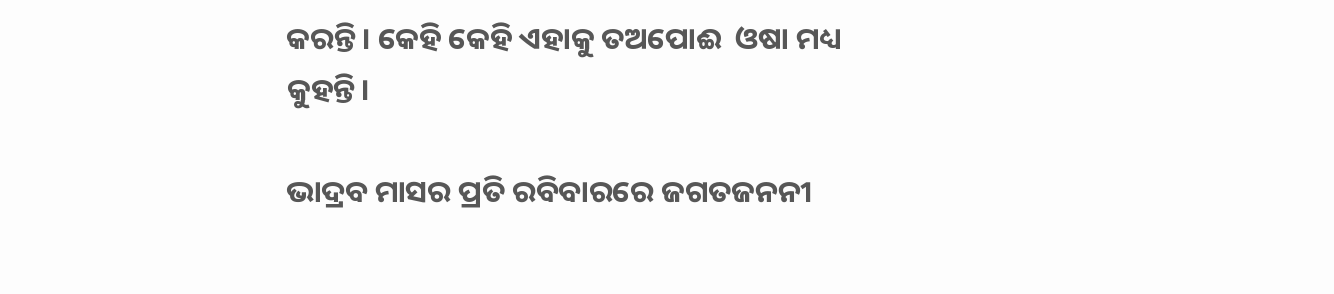କରନ୍ତି। କେହି କେହି ଏହାକୁ ତଅପୋ‍ଈ  ଓଷା ମଧ୍ୟ କୁହନ୍ତି।

ଭାଦ୍ରବ ମାସର ପ୍ରତି ରବିବାରରେ ଜଗତଜନନୀ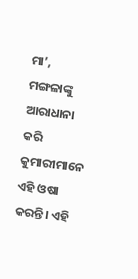ମା’, ମଙ୍ଗଳାଙ୍କୁ ଆରାଧାନା କରି କୁମାରୀମାନେ ଏହି ଓଷା କରନ୍ତି। ଏହି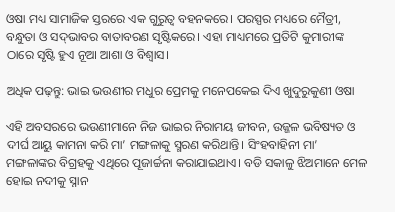ଓଷା ମଧ୍ୟ ସାମାଜିକ ସ୍ତରରେ ଏକ ଗୁରୁତ୍ୱ ବହନକରେ। ପରସ୍ପର ମଧ୍ୟରେ ମୈତ୍ରୀ, ବନ୍ଧୁତା ଓ ସଦ୍‌ଭାବର ବାତାବରଣ ସୃଷ୍ଟିକରେ। ଏହା ମାଧ୍ୟମରେ ପ୍ରତିଟି କୁମାରୀଙ୍କ ଠାରେ ସୃଷ୍ଟି ହୁଏ ନୂଆ ଆଶା ଓ ବିଶ୍ୱାସ।

ଅଧିକ ପଢ଼ନ୍ତୁ: ଭାଇ ଭଉଣୀର ମଧୁର ପ୍ରେମକୁ ମନେପକେଇ ଦିଏ ଖୁଦୁରୁକୁଣୀ ଓଷା

ଏହି ଅବସରରେ ଭଉଣୀମାନେ ନିଜ ଭାଇର ନିରାମୟ ଜୀବନ, ଉଜ୍ଜଳ ଭବିଷ୍ୟତ ଓ ଦୀର୍ଘ ଆୟୁ କାମନା କରି ମା’ ମଙ୍ଗଳାକୁ ସ୍ମରଣ କରିଥାନ୍ତି। ସିଂହବାହିନୀ ମା’ ମଙ୍ଗଳାଙ୍କର ବିଗ୍ରହକୁ ଏଥିରେ ପୂଜାର୍ଚ୍ଚନା କରାଯାଇଥାଏ। ବଡି ସକାଳୁ ଝିଅମାନେ ମେଳ ହୋଇ ନଦୀକୁ ସ୍ନାନ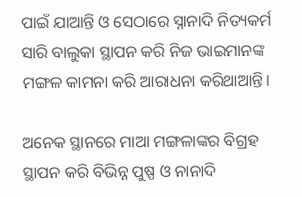ପାଇଁ ଯାଆନ୍ତି ଓ ସେଠାରେ ସ୍ନାନାଦି ନିତ୍ୟକର୍ମ ସାରି ବାଲୁକା ସ୍ଥାପନ କରି ନିଜ ଭାଇମାନଙ୍କ ମଙ୍ଗଳ କାମନା କରି ଆରାଧନା କରିଥାଆନ୍ତି।

ଅନେକ ସ୍ଥାନରେ ମାଆ ମଙ୍ଗଳାଙ୍କର ବିଗ୍ରହ ସ୍ଥାପନ କରି ବିଭିନ୍ନ ପୁଷ୍ପ ଓ ନାନାଦି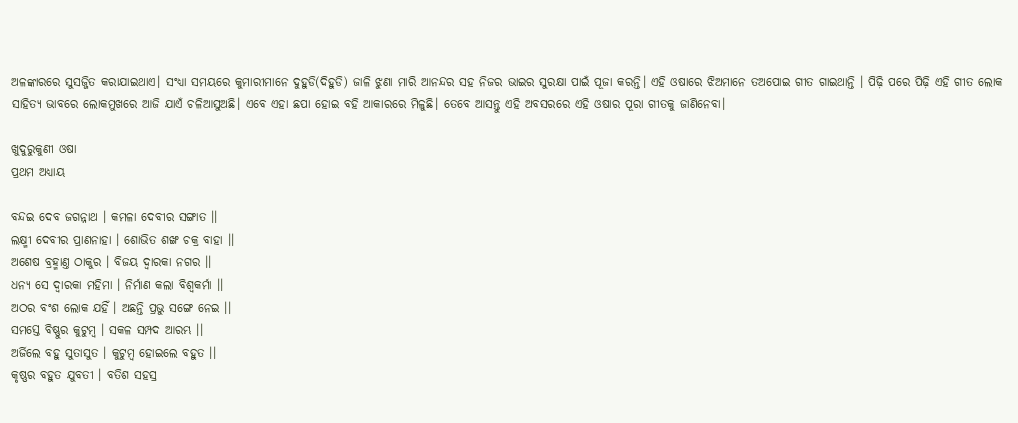ଅଳଙ୍କାରରେ ସୁସଜ୍ଜିତ କରାଯାଇଥାଏ। ସଂଧ୍ୟା ସମୟରେ କୁମାରୀମାନେ ଦୁହୁଡି(ଦିହୁଡି) ଜାଳି ଝୁଣା ମାରି ଆନନ୍ଦର ସହ ନିଜର ଭାଇର ସୁରକ୍ଷା ପାଇଁ ପୂଜା କରନ୍ତି। ଏହି ଓଷାରେ ଝିଅମାନେ ତଅପୋଇ ଗୀତ ଗାଇଥାନ୍ତି । ପିଢ଼ି ପରେ ପିଢ଼ି ଏହି ଗୀତ ଲୋକ ସାହିତ୍ୟ ଭାବରେ ଲୋକମୁଖରେ ଆଜି ଯାଏଁ ଚଳିଆସୁଅଛି। ଏବେ ଏହା ଛପା ହୋଇ ବହି ଆକାରରେ ମିଳୁଛି। ତେବେ ଆସନ୍ତୁ ଏହି ଅବସରରେ ଏହି ଓଷାର ପୂରା ଗୀତକୁ ଜାଣିନେବା।

ଖୁଦୁରୁକୁଣୀ ଓଷା
ପ୍ରଥମ ଅଧ୍ୟାୟ

ବନ୍ଦଇ ଦେବ ଜଗନ୍ନାଥ । କମଳା ଦେବୀର ସଙ୍ଗାତ ।।
ଲକ୍ଷ୍ମୀ ଦେବୀର ପ୍ରାଣନାହା । ଶୋଭିତ ଶଙ୍ଖ ଚକ୍ର ବାହା ।।
ଅଶେଷ ବ୍ରହ୍ମାଣ୍ତ ଠାକୁର । ବିଜୟ ଦ୍ୱାରକା ନ‌ଗର ।।
ଧନ୍ୟ ସେ ଦ୍ୱାରକା ମ‌ହିମା । ନିର୍ମାଣ କଲା ବିଶ୍ୱକର୍ମା ।।
ଅଠର ବଂଶ ଲୋକ ଯ‌ହିଁ । ଅଛନ୍ତି ପ୍ରଭୁ ସଙ୍ଗେ ନେଇ ।।
ସମସ୍ତେ ବିଷ୍ଣୁର କୁଟୁମ୍ବ । ସକଳ ସମ୍ପଦ ଆରମ୍ଭ ।।
ଅର୍ଜିଲେ ବ‌ହୁ ସୁତାସୁତ । କୁଟୁମ୍ବ ହୋଇଲେ ବ‌ହୁତ ।।
କୃଷ୍ଣର ବ‌ହୁତ ଯୁବତୀ । ବତିଶ ସ‌ହସ୍ର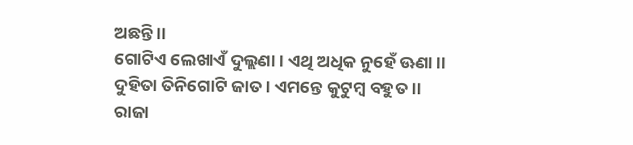ଅଛନ୍ତି ।।
ଗୋଟିଏ ଲେଖାଏଁ ଦୁଲ୍ଲଣା । ଏଥି ଅଧିକ ନୁହେଁ ଊଣା ।।
ଦୁହିତା ତିନିଗୋଟି ଜାତ । ଏମ‌ନ୍ତେ କୁଟୁମ୍ବ ବ‌ହୁତ ।।
ରାଜା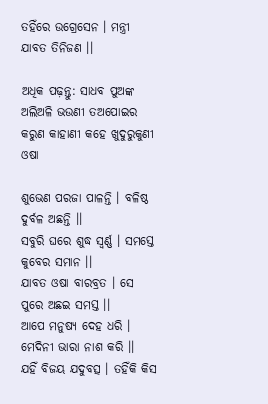ତ‌ହିଁରେ ଉଗ୍ରେସେନ । ମନ୍ତ୍ରୀ ଯାବତ ତିନିଜଣ ।।

ଅଧିକ ପଢ଼ନ୍ତୁ: ସାଧବ ପୁଅଙ୍କ ଅଲିଅଳି ଭଉଣୀ ତଅପୋଇର କରୁଣ କାହାଣୀ କହେ ଖୁଦୁରୁକୁଣୀ ଓଷା

ଶୁଭେଣ ପରଜା ପାଳନ୍ତି । ବଳିଷ୍ଠ ଦୁର୍ବଳ ଅଛନ୍ତି ।।
ସବୁରି ଘରେ ଶୁଦ୍ଧ ସ୍ୱର୍ଣ୍ଣ । ସମସ୍ତେ କୁବେର ସମାନ ।।
ଯାବତ ଓଷା ବାରବ୍ରତ । ସେ ପୁରେ ଅଛଇ ସମସ୍ତ ।।
ଆପେ ମନୁଷ୍ୟ ଦେହ ଧରି । ମେଦିନୀ ଭାରା ନାଶ କରି ।।
ଯ‌ହିଁ ବିଜୟ ଯଦୁବତ୍ସ । ତ‌ହିଁକି କିସ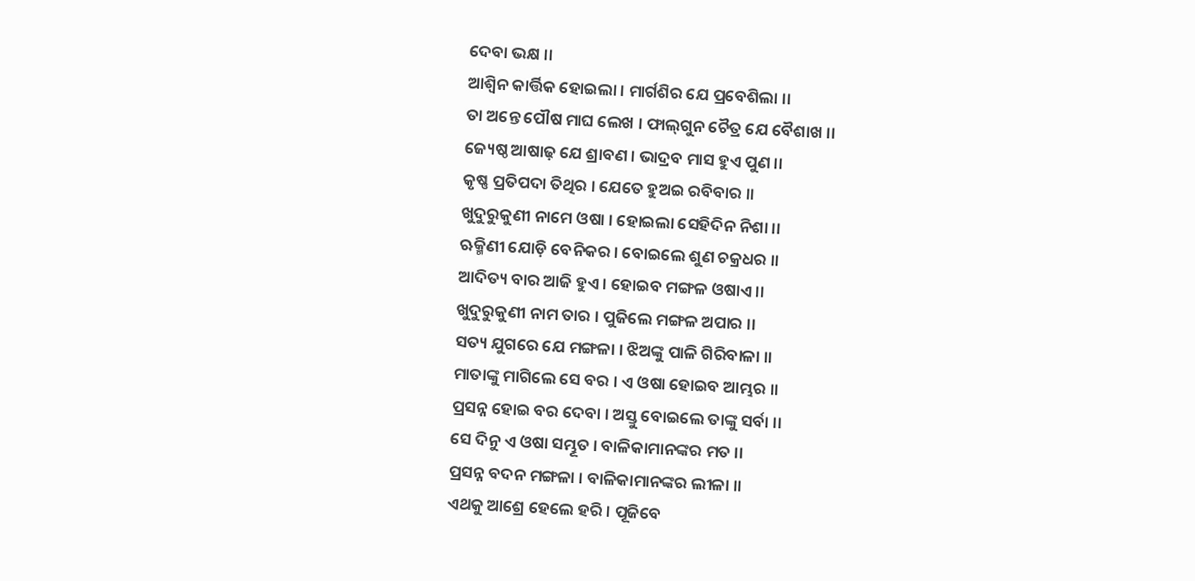ଦେବା ଭକ୍ଷ ।।
ଆଶ୍ୱିନ କାର୍ତ୍ତିକ ହୋଇଲା । ମାର୍ଗଶିର ଯେ ପ୍ରବେଶିଲା ।।
ତା ଅନ୍ତେ ପୌଷ ମାଘ ଲେଖ । ଫାଲ୍‌ଗୁନ ଚୈତ୍ର ଯେ ବୈଶାଖ ।।
ଜ୍ୟେଷ୍ଠ ଆଷାଢ଼ ଯେ ଶ୍ରାବଣ । ଭାଦ୍ରବ ମାସ ହୁଏ ପୁଣ ।।
କୃଷ୍ଣ ପ୍ରତିପଦା ତିଥିର । ଯେତେ ହୁଅଇ ରବିବାର ।।
ଖୁଦୁରୁକୁଣୀ ନାମେ ଓଷା । ହୋଇଲା ସେହିଦିନ ନିଶା ।।
ଋକ୍ମିଣୀ ଯୋଡ଼ି ବେନିକର । ବୋଇଲେ ଶୁଣ ଚକ୍ରଧର ।।
ଆଦିତ୍ୟ ବାର ଆଜି ହୁଏ । ହୋଇବ ମଙ୍ଗଳ ଓଷାଏ ।।
ଖୁଦୁରୁକୁଣୀ ନାମ ତାର । ପୁଜିଲେ ମଙ୍ଗଳ ଅପାର ।।
ସତ୍ୟ ଯୁଗରେ ଯେ ମଙ୍ଗଳା । ଝିଅଙ୍କୁ ପାଳି ଗିରିବାଳା ।।
ମାତାଙ୍କୁ ମାଗିଲେ ସେ ବର । ଏ ଓଷା ହୋଇବ ଆମ୍ଭର ।।
ପ୍ରସନ୍ନ ହୋଇ ବର ଦେବା । ଅସ୍ତୁ ବୋଇଲେ ତାଙ୍କୁ ସର୍ବା ।।
ସେ ଦିନୁ ଏ ଓଷା ସମ୍ଭୂତ । ବାଳିକାମାନଙ୍କର ମତ ।।
ପ୍ରସନ୍ନ ବଦନ ମଙ୍ଗଳା । ବାଳିକାମାନଙ୍କର ଲୀଳା ।।
ଏଥକୁ ଆଶ୍ରେ ହେଲେ ହରି । ପୂଜିବେ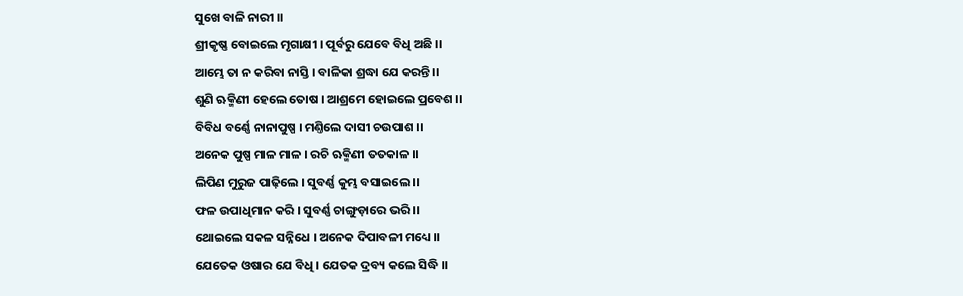ସୁଖେ ବାଳି ନାରୀ ।।
ଶ୍ରୀକୃଷ୍ଣ ବୋଇଲେ ମୃଗାକ୍ଷୀ । ପୂର୍ବରୁ ଯେବେ ବିଧି ଅଛି ।।
ଆମ୍ଭେ ତା ନ କରିବା ନାସ୍ତି । ବାଳିକା ଶ୍ରଦ୍ଧା ଯେ କରନ୍ତି ।।
ଶୁଣି ଋକ୍ମିଣୀ ହେଲେ ତୋଷ । ଆଶ୍ରମେ ହୋଇଲେ ପ୍ରବେଶ ।।
ବିବିଧ ବର୍ଣ୍ଣେ ନାନାପୁଷ୍ପ । ମଣ୍ତିଲେ ଦାସୀ ଚଉପାଶ ।।
ଅନେକ ପୁଷ୍ପ ମାଳ ମାଳ । ରଚି ଋକ୍ମିଣୀ ତ‌ତକାଳ ।।
ଲିପିଣ ମୁରୁଜ ପାଢ଼ିଲେ । ସୁବର୍ଣ୍ଣ କୁମ୍ଭ ବସାଇଲେ ।।
ଫଳ ଉପାଧିମାନ କରି । ସୁବର୍ଣ୍ଣ ଚାଙ୍ଗୁଡ଼ାରେ ଭରି ।।
ଥୋଇଲେ ସକଳ ସନ୍ନିଧେ । ଅନେକ ଦିପାବଳୀ ମଧ୍ୟେ ।।
ଯେତେକ ଓଷାର ଯେ ବିଧି । ଯେତକ ଦ୍ରବ୍ୟ କଲେ ସିଦ୍ଧି ।।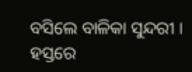ବସିଲେ ବାଳିକା ସୁନ୍ଦରୀ । ହସ୍ତରେ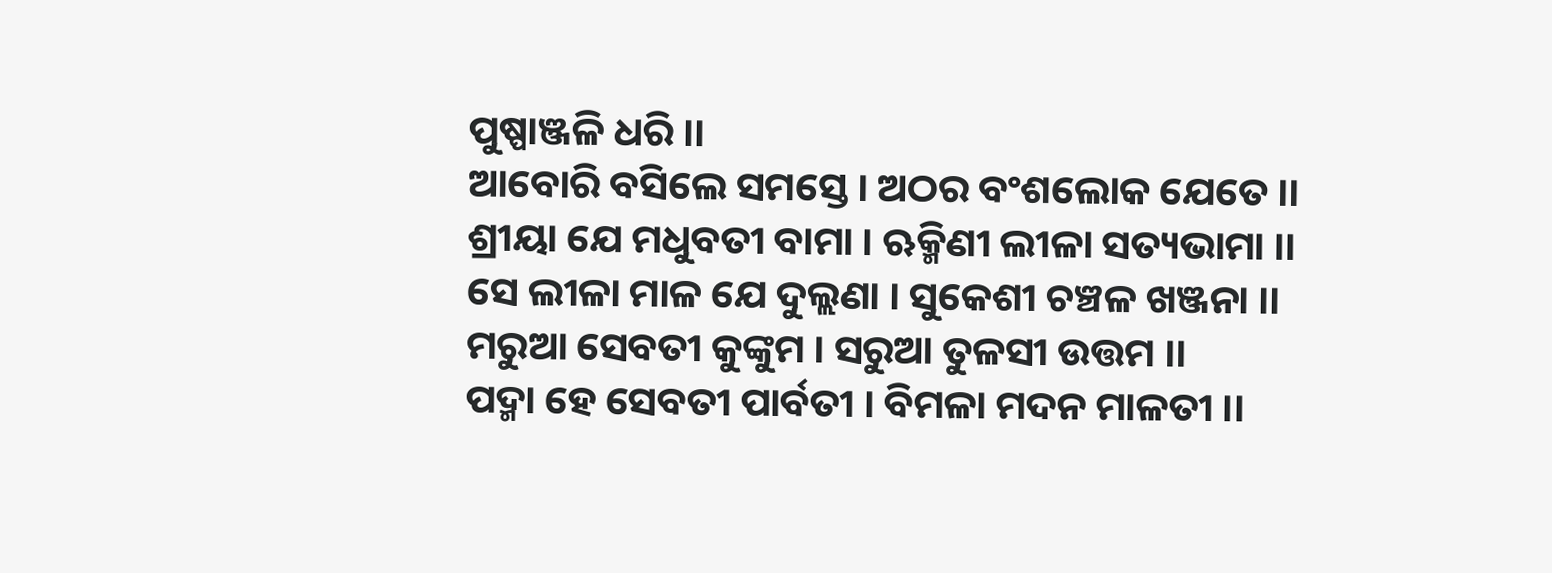ପୁଷ୍ପାଞ୍ଜଳି ଧରି ।।
ଆବୋରି ବସିଲେ ସମସ୍ତେ । ଅଠର ବଂଶଲୋକ ଯେତେ ।।
ଶ୍ରୀୟା ଯେ ମଧୁବତୀ ବାମା । ଋକ୍ମିଣୀ ଲୀଳା ସତ୍ୟଭାମା ।।
ସେ ଲୀଳା ମାଳ ଯେ ଦୁଲ୍ଲଣା । ସୁକେଶୀ ଚଞ୍ଚଳ ଖଞ୍ଜନା ।।
ମରୁଆ ସେବତୀ କୁଙ୍କୁମ । ସରୁଆ ତୁଳସୀ ଉତ୍ତମ ।।
ପଦ୍ମା ହେ ସେବତୀ ପାର୍ବତୀ । ବିମଳା ମଦନ ମାଳତୀ ।।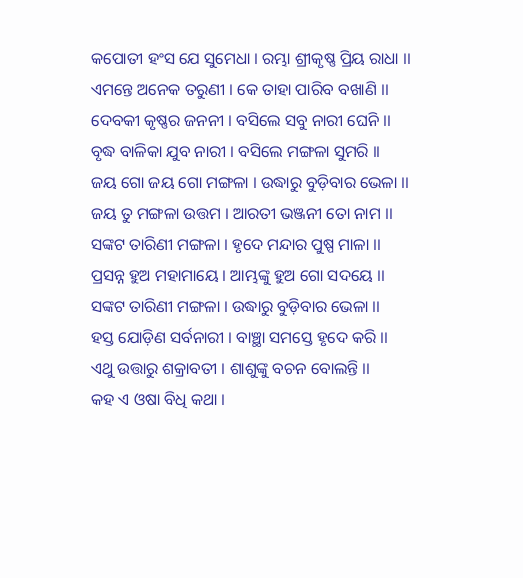କପୋତୀ ହଂସ ଯେ ସୁମେଧା । ରମ୍ଭା ଶ୍ରୀକୃଷ୍ଣ ପ୍ରିୟ ରାଧା ।।
ଏମନ୍ତେ ଅନେକ ତରୁଣୀ । କେ ତାହା ପାରିବ ବଖାଣି ।।
ଦେବକୀ କୃଷ୍ଣର ଜ‌ନ‌ନୀ । ବସିଲେ ସବୁ ନାରୀ ଘେନି ।।
ବୃଦ୍ଧ ବାଳିକା ଯୁବ ନାରୀ । ବସିଲେ ମଙ୍ଗଳା ସୁମରି ।।
ଜୟ ଗୋ ଜୟ ଗୋ ମଙ୍ଗଳା । ଉଦ୍ଧାରୁ ବୁଡ଼ିବାର ଭେଳା ।।
ଜୟ ତୁ ମଙ୍ଗଳା ଉତ୍ତମ । ଆରତୀ ଭଞ୍ଜନୀ ତୋ ନାମ ।।
ସଙ୍କଟ ତାରିଣୀ ମଙ୍ଗଳା । ହୃଦେ ମନ୍ଦାର ପୁଷ୍ପ ମାଳା ।।
ପ୍ରସନ୍ନ ହୁଅ ମହାମାୟେ । ଆମ୍ଭଙ୍କୁ ହୁଅ ଗୋ ସଦୟେ ।।
ସଙ୍କଟ ତାରିଣୀ ମଙ୍ଗଳା । ଉଦ୍ଧାରୁ ବୁଡ଼ିବାର ଭେଳା ।।
ହସ୍ତ ଯୋଡ଼ିଣ ସର୍ବନାରୀ । ବାଞ୍ଛା ସମସ୍ତେ ହୃଦେ କରି ।।
ଏଥୁ ଉତ୍ତାରୁ ଶକ୍ରାବତୀ । ଶାଶୁଙ୍କୁ ବଚନ ବୋଲନ୍ତି ।।
କ‌ହ ଏ ଓଷା ବିଧି କଥା ।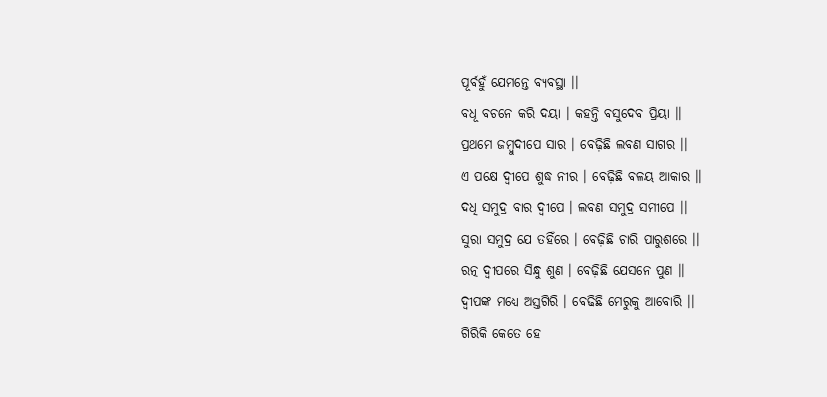ପୂର୍ବ‌ହୁଁ ଯେମନ୍ତେ ବ୍ୟବସ୍ଥା ।।
ବଧୂ ବଚନେ କରି ଦୟା । କ‌ହନ୍ତି ବସୁଦେବ ପ୍ରିୟା ।।
ପ୍ରଥମେ ଜମ୍ବୁଦୀପେ ସାର । ବେଢ଼ିଛି ଲବଣ ସାଗର ।।
ଏ ପକ୍ଷେ ଦ୍ୱୀପେ ଶୁଦ୍ଧ ନୀର । ବେଢ଼ିଛି ବଳୟ ଆକାର ।।
ଦ‌ଧି ସମୁଦ୍ର ବାର ଦ୍ୱୀପେ । ଲବଣ ସମୁଦ୍ର ସମୀପେ ।।
ସୁରା ସମୁଦ୍ର ଯେ ତ‌ହିଁରେ । ବେଢ଼ିଛି ଚାରି ପାରୁଶରେ ।।
ରତ୍ନ ଦ୍ୱୀପରେ ସିନ୍ଧୁ ଶୁଣ । ବେଢ଼ିଛି ଯେସନେ ପୁଣ ।।
ଦ୍ୱୀପଙ୍କ ମଧ୍ୟେ ଅସ୍ତଗିରି । ବେଢିଛି ମେରୁକୁ ଆବୋରି ।।
ଗିରିକି କେତେ ହେ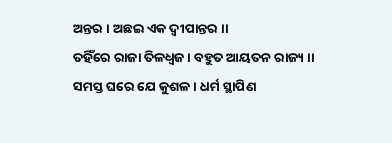ଅନ୍ତର । ଅଛଇ ଏକ ଦ୍ୱୀପାନ୍ତର ।।
ତ‌ହିଁରେ ରାଜା ତିଳଧ୍ୱଜ । ବ‌ହୁତ ଆୟତନ ରାଜ୍ୟ ।।
ସମସ୍ତ ଘରେ ଯେ କୁଶଳ । ଧର୍ମ ସ୍ଥାପିଣ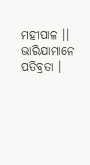ମ‌ହୀପାଳ ।।
ଭାରିଯାମାନେ ପତିବ୍ରତା ।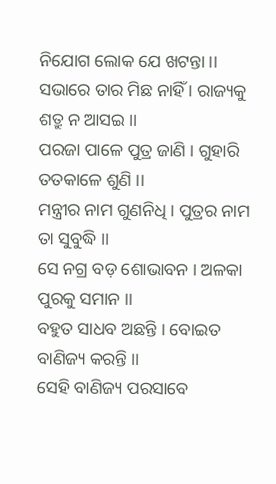ନିଯୋଗ ଲୋକ ଯେ ଖଟନ୍ତା ।।
ସଭାରେ ତାର ମିଛ ନାହିଁ । ରାଜ୍ୟକୁ ଶତ୍ରୁ ନ ଆସଇ ।।
ପରଜା ପାଳେ ପୁତ୍ର ଜାଣି । ଗୁହାରି ତ‌ତକାଳେ ଶୁଣି ।।
ମନ୍ତ୍ରୀର ନାମ ଗୁଣନିଧି । ପୁତ୍ରର ନାମ ତା ସୁବୁଦ୍ଧି ।।
ସେ ନ‌ଗ୍ର ବଡ଼ ଶୋଭାବନ । ଅଳକା ପୁରକୁ ସମାନ ।।
ବ‌ହୁତ ସାଧବ ଅଛନ୍ତି । ବୋଇତ ବାଣିଜ୍ୟ କରନ୍ତି ।।
ସେହି ବାଣିଜ୍ୟ ପରସାବେ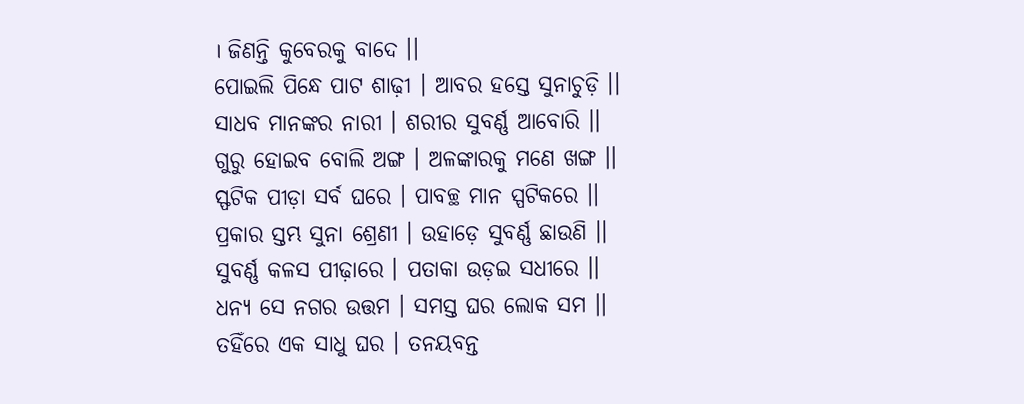। ଜିଣନ୍ତି କୁବେରକୁ ବାଦେ ।।
ପୋଇଲି ପିନ୍ଧେ ପାଟ ଶାଢ଼ୀ । ଆବର ହସ୍ତେ ସୁନାଚୁଡ଼ି ।।
ସାଧବ ମାନଙ୍କର ନାରୀ । ଶରୀର ସୁବର୍ଣ୍ଣ ଆବୋରି ।।
ଗୁରୁ ହୋଇବ ବୋଲି ଅଙ୍ଗ । ଅଳଙ୍କାରକୁ ମଣେ ଖଙ୍ଗ ।।
ସ୍ଫଟିକ ପୀଡ଼ା ସର୍ବ ଘରେ । ପାବଚ୍ଛ ମାନ ସ୍ପଟିକରେ ।।
ପ୍ରକାର ସ୍ତମ୍ଭ ସୁନା ଶ୍ରେଣୀ । ଉହାଡ଼େ ସୁବର୍ଣ୍ଣ ଛାଉଣି ।।
ସୁବର୍ଣ୍ଣ କଳସ ପୀଢ଼ାରେ । ପତାକା ଉଡ଼ଇ ସଧୀରେ ।।
ଧନ୍ୟ ସେ ନ‌ଗର ଉତ୍ତମ । ସମସ୍ତ ଘର ଲୋକ ସମ ।।
ତ‌ହିଁରେ ଏକ ସାଧୁ ଘର । ତନ‌ୟବନ୍ତ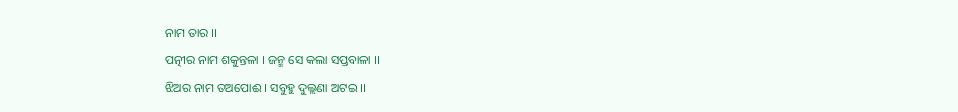ନାମ ତାର ।।
ପତ୍ନୀର ନାମ ଶକୁନ୍ତଳା । ଜନ୍ମ ସେ କଲା ସପ୍ତବାଳା ।।
ଝିଅର ନାମ ତଅପୋଈ । ସବୁହୁ ଦୁଲ୍ଲଣା ଅଟଇ ।।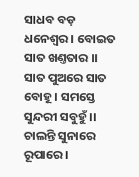ସାଧବ ବଡ଼ ଧନେଶ୍ୱର । ବୋଇତ ସାତ ଖଣ୍ତ‌ତାର ।।
ସାତ ପୁଅରେ ସାତ ବୋହୂ । ସମସ୍ତେ ସୁନ୍ଦରୀ ସବୁହୁଁ ।।
ଚାଲନ୍ତି ସୁନାରେ ରୂପାରେ ।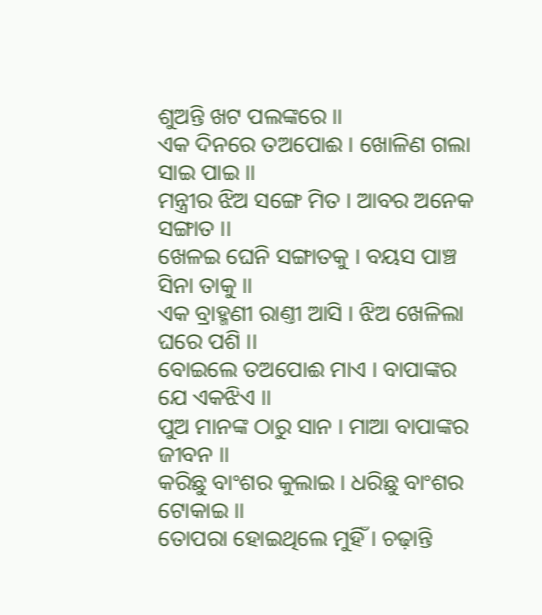ଶୁଅନ୍ତି ଖଟ ପଲଙ୍କରେ ।।
ଏକ ଦିନରେ ତଅ‌ପୋଈ । ଖୋଳିଣ ଗଲା ସାଇ ପାଇ ।।
ମନ୍ତ୍ରୀର ଝିଅ ସଙ୍ଗେ ମିତ । ଆବର ଅନେକ ସଙ୍ଗାତ ।।
ଖେଳଇ ଘେନି ସଙ୍ଗାତକୁ । ବୟସ ପାଞ୍ଚ ସିନା ତାକୁ ।।
ଏକ ବ୍ରାହ୍ମଣୀ ରାଣ୍ତୀ ଆସି । ଝିଅ ଖେଳିଲା ଘରେ ପଶି ।।
ବୋଇଲେ ତଅପୋଈ ମାଏ । ବାପାଙ୍କର ଯେ ଏକଝିଏ ।।
ପୁଅ ମାନଙ୍କ ଠାରୁ ସାନ । ମାଆ ବାପାଙ୍କର ଜୀବନ ।।
କରିଛୁ ବାଂଶର କୁଲାଇ । ଧରିଛୁ ବାଂଶର ଟୋକାଇ ।।
ତୋପରା ହୋଇଥିଲେ ମୁହିଁ । ଚଢ଼ାନ୍ତି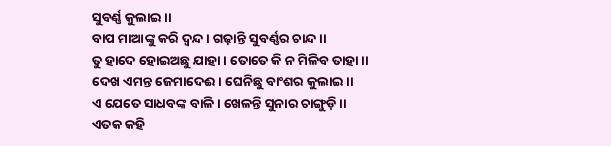ସୁବର୍ଣ୍ଣ କୁଲାଇ ।।
ବାପ ମାଆଙ୍କୁ କରି ଦ୍ୱନ୍ଦ । ଗଢ଼ାନ୍ତି ସୁବର୍ଣ୍ଣର ଚାନ୍ଦ ।।
ତୁ ହାଦେ ହୋଇଅଛୁ ଯାହା । ତୋତେ କି ନ ମିଳିବ ତାହା ।।
ଦେଖ ଏମନ୍ତ ଜେମାଦେଈ । ଘେନିଛୁ ବାଂଶର କୁଲାଇ ।।
ଏ ଯେତେ ସାଧବଙ୍କ ବାଳି । ଖେଳନ୍ତି ସୁନାର ଚାଙ୍ଗୁଡ଼ି ।।
ଏତକ କ‌ହି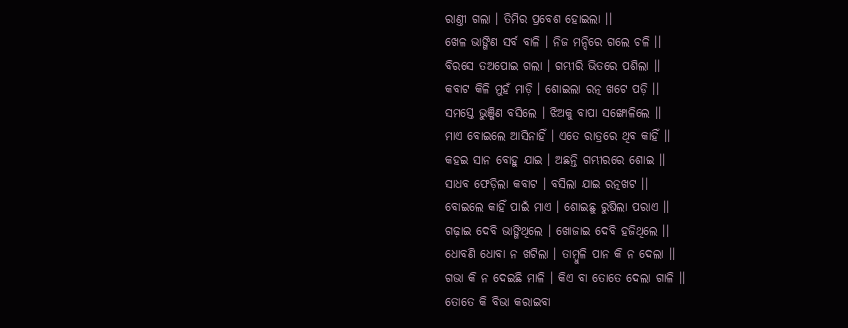ରାଣ୍ତୀ ଗଲା । ତିମିର ପ୍ରବେଶ ହୋଇଲା ।।
ଖେଳ ଭାଙ୍ଗିଣ ସର୍ବ ବାଳି । ନିଜ ମନ୍ଦିରେ ଗଲେ ଚଳି ।।
ବିରସେ ତଅପୋଇ ଗଲା । ଗମ୍ଭୀରି ଭିତରେ ପଶିଲା ।।
କବାଟ କିଳି ମୁହଁ ମାଡ଼ି । ଶୋଇଲା ରତ୍ନ ଖଟେ ପଡ଼ି ।।
ସମସ୍ତେ ଭୁଞ୍ଜିଣ ବସିଲେ । ଝିଅକୁ ବାପା ସଙ୍ଖୋଳିଲେ ।।
ମାଏ ବୋଇଲେ ଆସିନାହିଁ । ଏତେ ରାତ୍ରରେ ଥିବ କାହିଁ ।।
କ‌ହଇ ସାନ ବୋହୁ ଯାଇ । ଅଛନ୍ତି ଗମ୍ଭୀରରେ ଶୋଇ ।।
ସାଧବ ଫେଡ଼ିଲା କବାଟ । ବସିଲା ଯାଇ ରତ୍ନ‌ଖଟ ।।
ବୋଇଲେ କାହିଁ ପାଇଁ ମାଏ । ଶୋଇଛୁ ରୁଷିଲା ପରାଏ ।।
ଗଢ଼ାଇ ଦେବି ଭାଙ୍ଗିଥିଲେ । ଖୋଜାଇ ଦେବି ହଜିଥିଲେ ।।
ଧୋବଣି ଧୋବା ନ ଖଟିଲା । ତାମ୍ବୁଳି ପାନ କି ନ ଦେଲା ।।
ଗଭା କି ନ ଦେଇଛି ମାଳି । କିଏ ବା ତୋତେ ଦେଲା ଗାଳି ।।
ତୋତେ କି ବିଭା କରାଇବା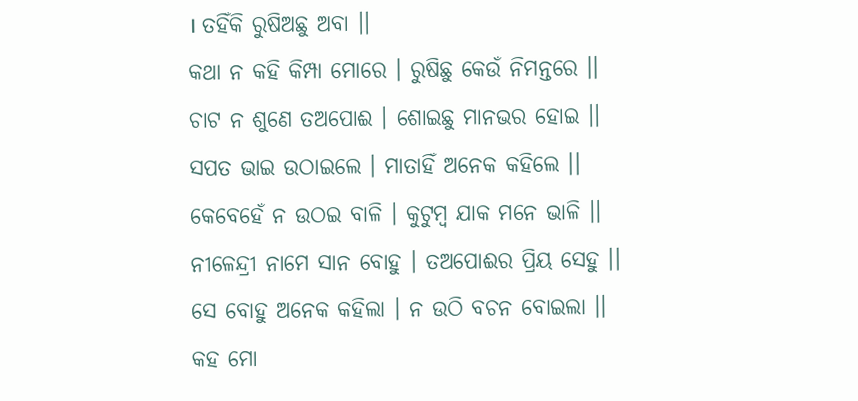। ତ‌ହିଁକି ରୁଷିଅଛୁ ଅବା ।।
କଥା ନ କ‌ହି କିମ୍ପା ମୋରେ । ରୁଷିଛୁ କେଉଁ ନିମନ୍ତରେ ।।
ଚାଟ ନ ଶୁଣେ ତଅପୋଈ । ଶୋଇଛୁ ମାନଭର ହୋଇ ।।
ସପତ ଭାଇ ଉଠାଇଲେ । ମାତାହିଁ ଅନେକ କ‌ହିଲେ ।।
କେବେହେଁ ନ ଉଠଇ ବାଳି । କୁଟୁମ୍ବ ଯାକ ମନେ ଭାଳି ।।
ନୀଳେନ୍ଦ୍ରୀ ନାମେ ସାନ ବୋହୁ । ତଅପୋଈର ପ୍ରିୟ ସେହୁ ।।
ସେ ବୋହୁ ଅନେକ କ‌ହିଲା । ନ ଉଠି ବଚନ ବୋଇଲା ।।
କ‌ହ ମୋ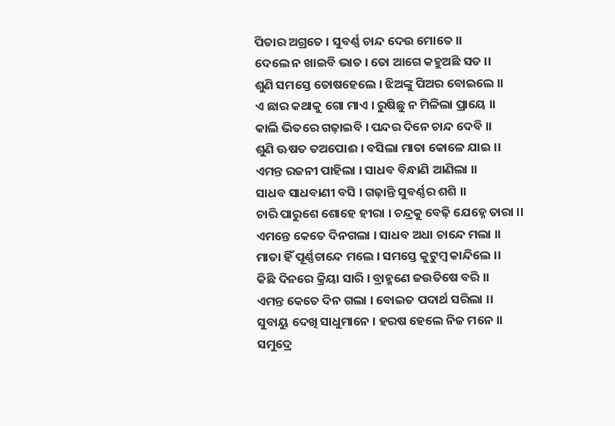ପିତାର ଅଗ୍ରତେ । ସୁବର୍ଣ୍ଣ ଚାନ୍ଦ ଦେଉ ମୋତେ ।।
ଦେଲେ ନ ଖାଇବି ଭାତ । ତୋ ଆଗେ କ‌ହୁଅଛି ସତ ।।
ଶୁଣି ସମସ୍ତେ ତୋଷହେଲେ । ଝିଅଙ୍କୁ ପିଅର ବୋଇଲେ ।।
ଏ ଛାର କଥାକୁ ଗୋ ମାଏ । ରୁଷିଛୁ ନ ମିଳିଲା ପ୍ରାୟେ ।।
କାଲି ଭିତରେ ଗଢ଼ାଇବି । ପନ୍ଦର ଦିନେ ଚାନ୍ଦ ଦେବି ।।
ଶୁଣି ଊଷତ ତଅପୋଈ । ବସିଲା ମାତା କୋଳେ ଯାଇ ।।
ଏମନ୍ତ ରଜନୀ ପାହିଲା । ସାଧବ ବିନ୍ଧାଣି ଆଣିଲା ।।
ସାଧବ ସାଧବାଣୀ ବସି । ଗଢ଼ାନ୍ତି ସୁବର୍ଣ୍ଣର ଶଶି ।।
ଚାରି ପାରୁଶେ ଶୋହେ ହୀରା । ଚନ୍ଦ୍ରକୁ ବେଢ଼ି ଯେହ୍ନେ ତାରା ।।
ଏମନ୍ତେ କେତେ ଦିନ‌ଗଲା । ସାଧବ ଅଧା ଚାନ୍ଦେ ମଲା ।।
ମାତା ହିଁ ପୂର୍ଣ୍ଣଚାନ୍ଦେ ମଲେ । ସମସ୍ତେ କୁଟୁମ୍ବ କାନ୍ଦିଲେ ।।
କିଛି ଦିନରେ କ୍ରିୟା ସାରି । ବ୍ରାହ୍ମଣେ ଜଉତିଷେ ବରି ।।
ଏମନ୍ତ କେତେ ଦିନ ଗଲା । ବୋଇତ ପଦାର୍ଥ ସରିଲା ।।
ସୁବାୟୁ ଦେଖି ସାଧୁମାନେ । ହରଷ ହେଲେ ନିଜ ମନେ ।।
ସମୁଦ୍ରେ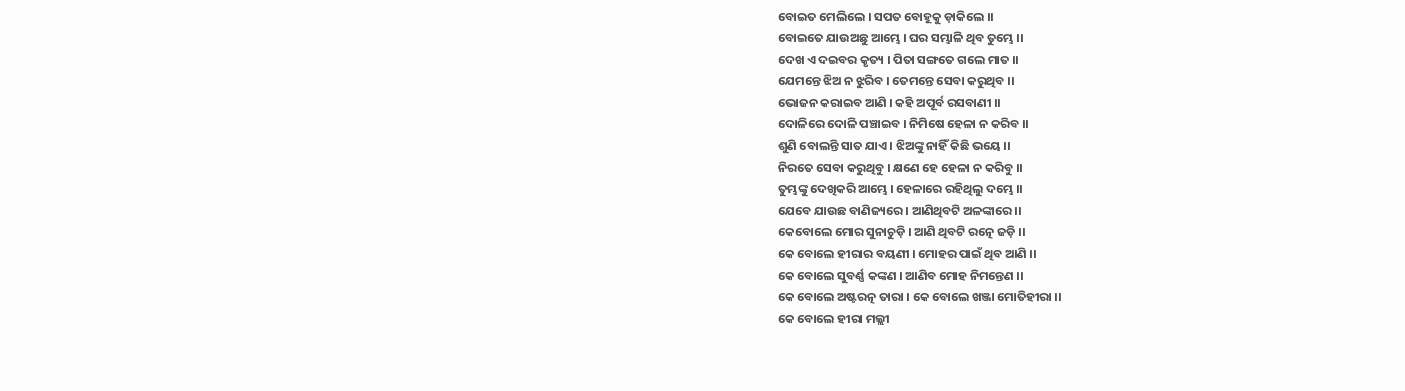ବୋଇତ ମେଲିଲେ । ସପତ ବୋହୂକୁ ଡ଼ାକିଲେ ।।
ବୋଇତେ ଯାଉଅଛୁ ଆମ୍ଭେ । ଘର ସମ୍ଭାଳି ଥିବ ତୁମ୍ଭେ ।।
ଦେଖ ଏ ଦଇବର କୃତ୍ୟ । ପିତା ସଙ୍ଗତେ ଗଲେ ମାତ ।।
ଯେମନ୍ତେ ଝିଅ ନ ଝୁରିବ । ତେମନ୍ତେ ସେବା କରୁଥିବ ।।
ଭୋଜନ କରାଇବ ଆଣି । କ‌ହି ଅପୂର୍ବ ରସବାଣୀ ।।
ଦୋଳିରେ ଦୋଳି ପଞ୍ଚାଇବ । ନିମିଷେ ହେଳା ନ କରିବ ।।
ଶୁଣି ବୋଲନ୍ତି ସାତ ଯାଏ । ଝିଅଙ୍କୁ ନାହିଁ କିଛି ଭୟେ ।।
ନିରତେ ସେବା କରୁଥିବୁ । କ୍ଷଣେ ହେ ହେଳା ନ କରିବୁ ।।
ତୁମ୍ଭଙ୍କୁ ଦେଖିକରି ଆମ୍ଭେ । ହେଳାରେ ରହିଥିଲୁ ଦମ୍ଭେ ।।
ଯେବେ ଯାଉଛ ବାଣିଜ୍ୟରେ । ଆଣିଥିବଟି ଅଳଙ୍କାରେ ।।
କେବୋଲେ ମୋର ସୁନାଚୁଡ଼ି । ଆଣି ଥିବଟି ରତ୍ନେ ଜଡ଼ି ।।
କେ ବୋଲେ ହୀରାର ବୟଣୀ । ମୋହର ପାଇଁ ଥିବ ଆଣି ।।
କେ ବୋଲେ ସୁବର୍ଣ୍ଣ କଙ୍କଣ । ଆଣିବ ମୋହ ନିମନ୍ତେଣ ।।
କେ ବୋଲେ ଅଷ୍ଟରତ୍ନ ତାରା । କେ ବୋଲେ ଖଞ୍ଜା ମୋତିହୀରା ।।
କେ ବୋଲେ ହୀରା ମଲ୍ଲୀ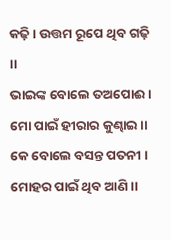କଢ଼ି । ଉତ୍ତମ ରୂପେ ଥିବ ଗଢ଼ି ।।
ଭାଇଙ୍କ ବୋଲେ ତଅପୋଈ । ମୋ ପାଇଁ ହୀରାର କୁଣ୍ଢାଇ ।।
କେ ବୋଲେ ବସନ୍ତ ପତନୀ । ମୋହର ପାଇଁ ଥିବ ଆଣି ।।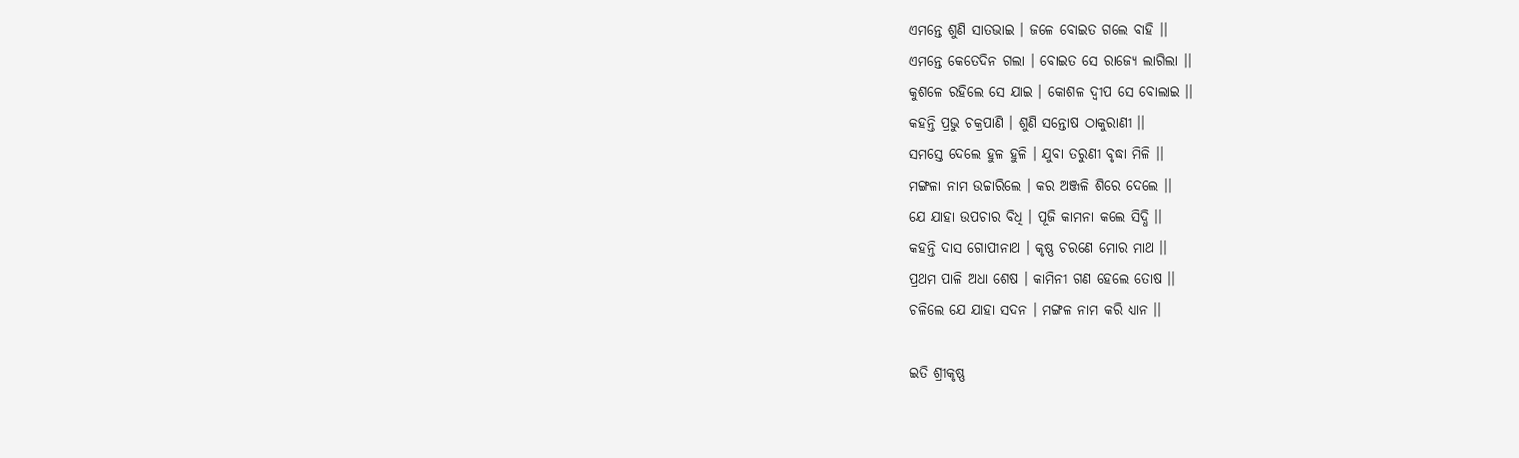ଏମନ୍ତେ ଶୁଣି ସାତଭାଇ । ଜଳେ ବୋଇତ ଗଲେ ବାହି ।।
ଏମନ୍ତେ କେତେଦିନ ଗଲା । ବୋଇତ ସେ ରାଜ୍ୟେ ଲାଗିଲା ।।
କୁଶଳେ ରହିଲେ ସେ ଯାଇ । କୋଶଳ ଦ୍ୱୀପ ସେ ବୋଲାଇ ।।
କ‌ହନ୍ତି ପ୍ରଭୁ ଚକ୍ରପାଣି । ଶୁଣି ସନ୍ତୋଷ ଠାକୁରାଣୀ ।।
ସମସ୍ତେ ଦେଲେ ହୁଳ ହୁଳି । ଯୁବା ତରୁଣୀ ବୃଦ୍ଧା ମିଳି ।।
ମଙ୍ଗଳା ନାମ ଉଚ୍ଚାରିଲେ । କର ଅଞ୍ଜଳି ଶିରେ ଦେଲେ ।।
ଯେ ଯାହା ଉପଚାର ବିଧି । ପୂଜି କାମନା କଲେ ସିଦ୍ଧି ।।
କ‌ହନ୍ତି ଦାସ ଗୋପୀନାଥ । କୃଷ୍ଣ ଚରଣେ ମୋର ମାଥ ।।
ପ୍ରଥମ ପାଳି ଅଧା ଶେଷ । କାମିନୀ ଗଣ ହେଲେ ତୋଷ ।।
ଚଳିଲେ ଯେ ଯାହା ସଦନ । ମଙ୍ଗଳ ନାମ କରି ଧ୍ୟାନ ।।

ଇତି ଶ୍ରୀକୃଷ୍ଣ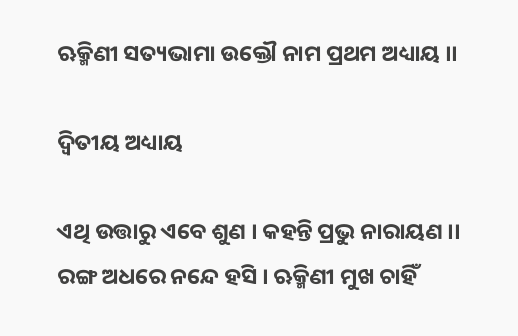ଋକ୍ମିଣୀ ସତ୍ୟଭାମା ଉକ୍ତୌ ନାମ ପ୍ରଥମ ଅଧ୍ୟାୟ ।।

ଦ୍ୱିତୀୟ ଅଧ୍ୟାୟ

ଏଥି ଉତ୍ତାରୁ ଏବେ ଶୁଣ । କ‌ହନ୍ତି ପ୍ରଭୁ ନାରାୟଣ ।।
ରଙ୍ଗ ଅଧରେ ନନ୍ଦେ ହସି । ଋକ୍ମିଣୀ ମୁଖ ଚାହିଁ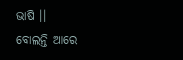ଭାଷି ।।
ବୋଲନ୍ତି ଆରେ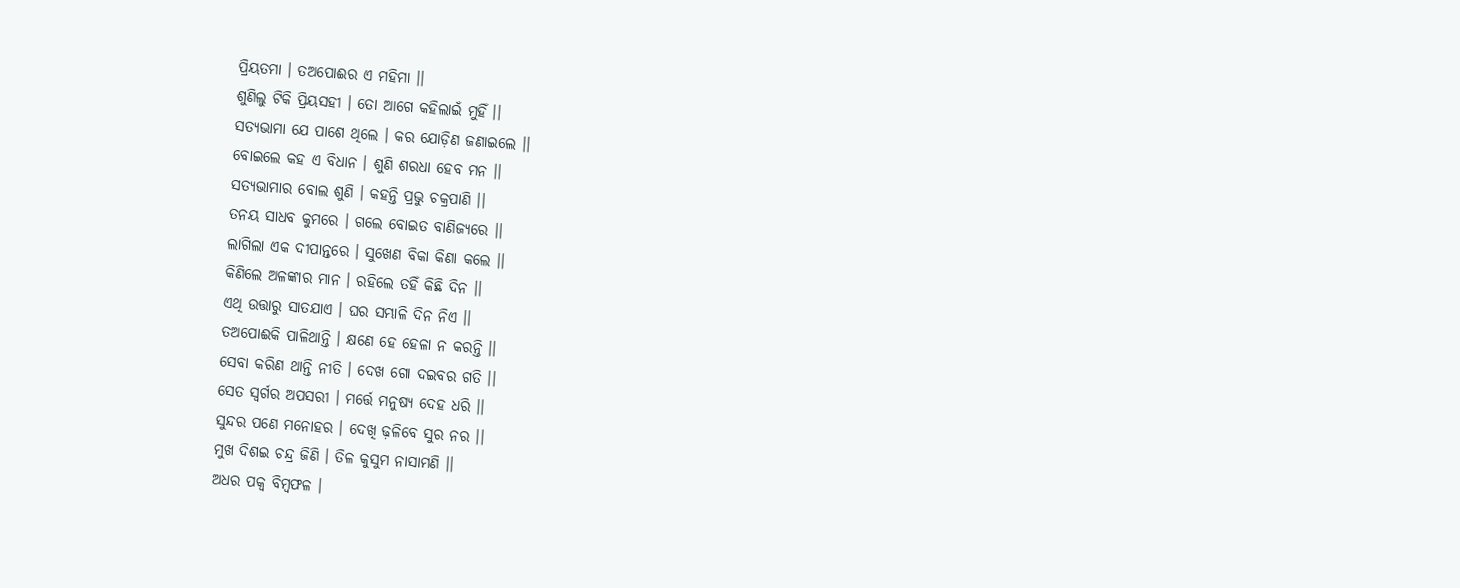ପ୍ରିୟତମା । ତଅପୋଈର ଏ ମହିମା ।।
ଶୁଣିଲୁ ଟିକି ପ୍ରିୟସ‌ହୀ । ତୋ ଆଗେ କ‌ହିଲାଇଁ ମୁହିଁ ।।
ସତ୍ୟଭାମା ଯେ ପାଶେ ଥିଲେ । କର ଯୋଡ଼ିଣ ଜଣାଇଲେ ।।
ବୋଇଲେ କ‌ହ ଏ ବିଧାନ । ଶୁଣି ଶରଧା ହେବ ମନ ।।
ସତ୍ୟଭାମାର ବୋଲ ଶୁଣି । କ‌ହନ୍ତି ପ୍ରଭୁ ଚକ୍ରପାଣି ।।
ତନୟ ସାଧବ କୁମରେ । ଗଲେ ବୋଇତ ବାଣିଜ୍ୟରେ ।।
ଲାଗିଲା ଏକ ଦୀପାନ୍ତରେ । ସୁଖେଣ ବିକା କିଣା କଲେ ।।
କିଣିଲେ ଅଳଙ୍କାର ମାନ । ରହିଲେ ତ‌ହିଁ କିଛି ଦିନ ।।
ଏଥି ଉତ୍ତାରୁ ସାତ‌ଯାଏ । ଘର ସମ୍ଭାଳି ଦିନ ନିଏ ।।
ତଅପୋଈକି ପାଳିଥାନ୍ତି । କ୍ଷଣେ ହେ ହେଳା ନ କରନ୍ତି ।।
ସେବା କରିଣ ଥାନ୍ତି ନୀତି । ଦେଖ ଗୋ ଦଇବର ଗତି ।।
ସେତ ସ୍ୱର୍ଗର ଅପସରୀ । ମର୍ତ୍ତେ ମନୁଷ୍ୟ ଦେହ ଧରି ।।
ସୁନ୍ଦର ପଣେ ମନୋହର । ଦେଖି ଢ଼ଳିବେ ସୁର ନର ।।
ମୁଖ ଦିଶଇ ଚନ୍ଦ୍ର ଜିଣି । ତିଳ କୁସୁମ ନାସାମଣି ।।
ଅଧର ପକ୍ୱ ବିମ୍ବଫଳ ।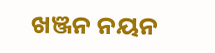ଖଞ୍ଜନ ନୟନ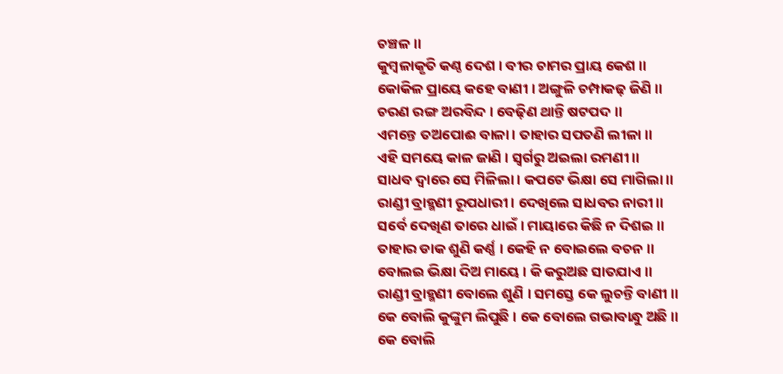ଚଞ୍ଚଳ ।।
କୁମ୍ବଳାକୃତି କଣ୍ଠ ଦେଶ । ବୀର ଚାମର ପ୍ରାୟ କେଶ ।।
କୋକିଳ ପ୍ରାୟେ କ‌ହେ ବାଣୀ । ଅଙ୍ଗୁଳି ଚମ୍ପାକଢ଼ ଜିଣି ।।
ଚରଣ ରଙ୍ଗ ଅରବିନ୍ଦ । ବେଢ଼ିଣ ଥାନ୍ତି ଷ‌ଟପଦ ।।
ଏମନ୍ତେ ତଅପୋଈ ବାଳା । ତାହାର ସପତଣି ଲୀଳା ।।
ଏହି ସମୟେ କାଳ ଜାଣି । ସ୍ୱର୍ଗରୁ ଅଇଲା ରମଣୀ ।।
ସାଧବ ଦ୍ୱାରେ ସେ ମିଳିଲା । କପଟେ ଭିକ୍ଷା ସେ ମାଗିଲା ।।
ରାଣ୍ଡୀ ବ୍ରାହ୍ମଣୀ ରୂପଧାରୀ । ଦେଖିଲେ ସାଧବର ନାରୀ ।।
ସର୍ବେ ଦେଖିଣ ତାରେ ଧାଇଁ । ମାୟାରେ କିଛି ନ ଦିଶଇ ।।
ତାହାର ଡାକ ଶୁଣି କର୍ଣ୍ଣ । କେହି ନ ବୋଇଲେ ବଚନ ।।
ବୋଲଇ ଭିକ୍ଷା ଦିଅ ମାୟେ । କି କରୁଅଛ ସାତଯାଏ ।।
ରାଣ୍ଡୀ ବ୍ରାହ୍ମଣୀ ବୋଲେ ଶୁଣି । ସମସ୍ତେ କେ ଲୁଚନ୍ତି ବାଣୀ ।।
କେ ବୋଲି କୁଙ୍କୁମ ଲିପୁଛି । କେ ବୋଲେ ଗଭାବାନ୍ଧୁ ଅଛି ।।
କେ ବୋଲି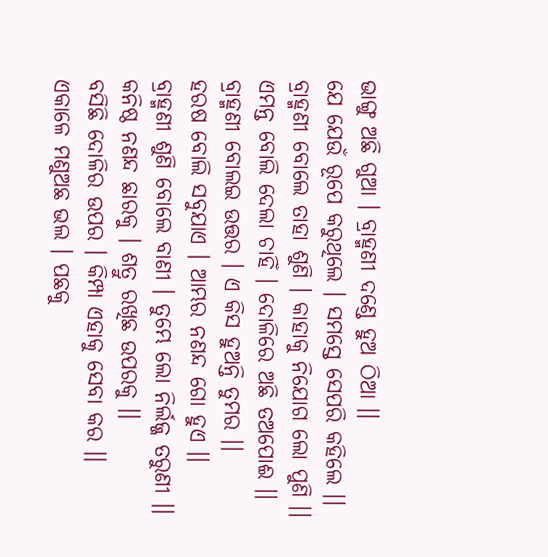ଭାଙ୍ଗୁ ଅଛି ଗୁଆ । ବ୍ରାହ୍ମଣୀ ଦଣ୍ଡେ ହୁଅ ଠିଆ ।।
ଯେ ଯେଉଁ ରୂପେ କରୁଥିଲେ । ସମସ୍ତେ ସେପରି କ‌ହିଲେ ।।
ବ୍ରାହ୍ମଣୀ ବୋଲେ ତାହା ଶୁଣି । କାହାକୁ ନିଯୋଗ ଲୋ ପୁଣି ।।
ଏମନ୍ତ ବୋଲି ଦେଲା ଚାହିଁ । ଦୋଳିରେ ଅଛି ତଅପୋଈ ।।
ବ୍ରାହ୍ମଣୀ ବୋଲଇ ଉତ୍ତର । ଏ କିସ ହୁଅନ୍ତି ତୁମର ।।
ହରଷ ବୋଲି ସବୁଯାଏ । ଆମ୍ଭର ନଣନ୍ଦ ଗୋ ହୁଏ ।।
ବ୍ରାହ୍ମଣୀ ଶୁଣି ବୋଲେ ବାଣୀ । ତୁମ୍ଭେ ଲୋ ନିର୍ଲଜ୍ଜ ତରୁଣୀ ।।
କନିଷ୍ଠ ନଣନ୍ଦ ଛାରକୁ । ଶତ୍ରୁ ରଖିଛ ଉପରକୁ ।।
ବସିଛି ଦୋଳିର ଉପର । କିମ୍ପା ଏହାକୁ ସେବା କର ।।
ଏକାଳେ ମଣୁଅଛ ଭଲ । ପଛକୁ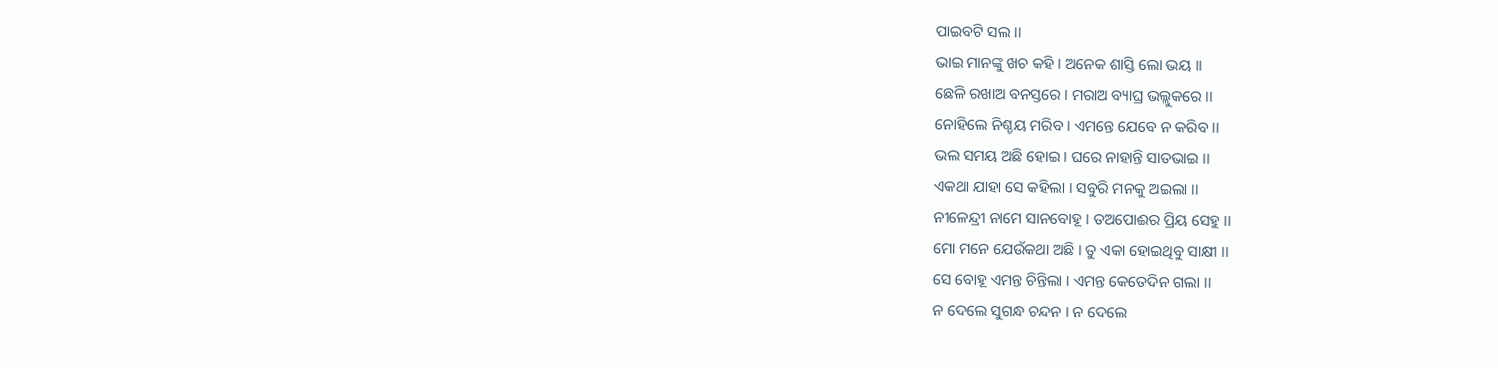ପାଇବଟି ସଲ ।।
ଭାଇ ମାନଙ୍କୁ ଖଚ କ‌ହି । ଅନେକ ଶାସ୍ତି ଲୋ ଭୟ ।।
ଛେଳି ରଖାଅ ବନସ୍ତରେ । ମରାଅ ବ୍ୟାଘ୍ର ଭଲ୍ଲୁକରେ ।।
ନୋହିଲେ ନିଶ୍ଚୟ ମରିବ । ଏମନ୍ତେ ଯେବେ ନ କରିବ ।।
ଭଲ ସମୟ ଅଛି ହୋଇ । ଘରେ ନାହାନ୍ତି ସାତଭାଇ ।।
ଏକଥା ଯାହା ସେ କ‌ହିଲା । ସବୁରି ମନ‌କୁ ଅଇଲା ।।
ନୀଳେନ୍ଦ୍ରୀ ନାମେ ସାନବୋହୂ । ତଅପୋଈର ପ୍ରିୟ ସେହୁ ।।
ମୋ ମନେ ଯେଉଁକଥା ଅଛି । ତୁ ଏକା ହୋଇଥିବୁ ସାକ୍ଷୀ ।।
ସେ ବୋହୂ ଏମନ୍ତ ଚିନ୍ତିଲା । ଏମନ୍ତ କେତେଦିନ ଗଲା ।।
ନ ଦେଲେ ସୁଗନ୍ଧ ଚନ୍ଦନ । ନ ଦେଲେ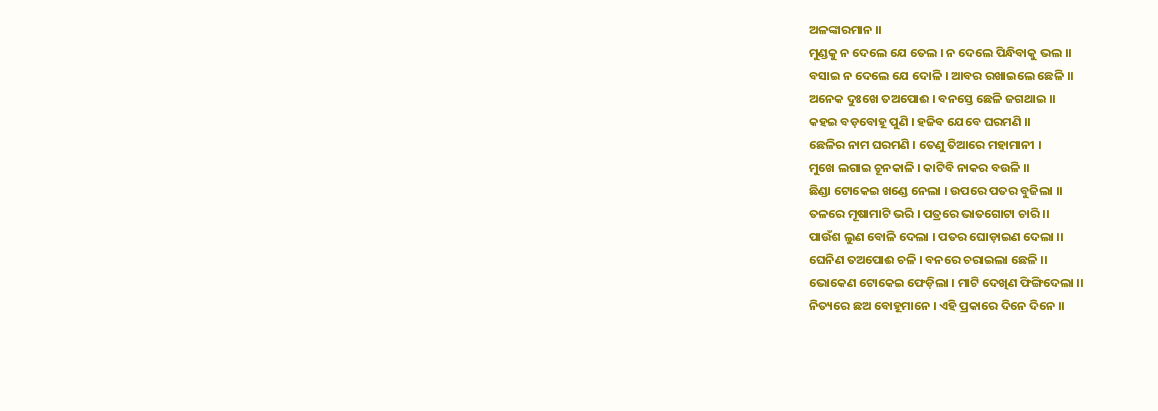ଅଳଙ୍କାରମାନ ।।
ମୁଣ୍ଡକୁ ନ ଦେଲେ ଯେ ତେଲ । ନ ଦେଲେ ପିନ୍ଧିବାକୁ ଭଲ ।।
ବସାଇ ନ ଦେଲେ ଯେ ଦୋଳି । ଆବର ରଖାଇଲେ ଛେଳି ।।
ଅନେକ ଦୁଃଖେ ତଅପୋଈ । ବନସ୍ତେ ଛେଳି ଜଗଥାଇ ।।
କହଇ ବଡ଼ବୋହୂ ପୁଣି । ହଜିବ ଯେବେ ଘରମଣି ।।
ଛେଳିର ନାମ ଘରମଣି । ତେଣୁ ତିଆରେ ମହାମାନୀ ।
ମୁଖେ ଲଗାଇ ଚୂନ‌କାଳି । କାଟିବି ନାକର ବଉଳି ।।
ଛିଣ୍ଡା ଟୋକେଇ ଖଣ୍ଡେ ନେଲା । ଉପରେ ପତର ବୁଜିଲା ।।
ତଳରେ ମୂଷାମାଟି ଭରି । ପତ୍ରରେ ଭାତଗୋଟା ଚାରି ।।
ପାଉଁଶ ଲୁଣ ବୋଳି ଦେଲା । ପତର ଘୋଡ଼ାଇଣ ଦେଲା ।।
ଘେନିଣ ତଅପୋଈ ଚଳି । ବନରେ ଚରାଇଲା ଛେଳି ।।
ଭୋକେଣ ଟୋକେଇ ଫେଡ଼ିଲା । ମାଟି ଦେଖିଣ ଫିଙ୍ଗିଦେଲା ।।
ନିତ୍ୟରେ ଛଅ ବୋହୂମାନେ । ଏହି ପ୍ରକାରେ ଦିନେ ଦିନେ ।।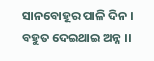ସାନବୋହୂର ପାଳି ଦିନ । ବ‌ହୁତ ଦେଇଥାଇ ଅନ୍ନ ।।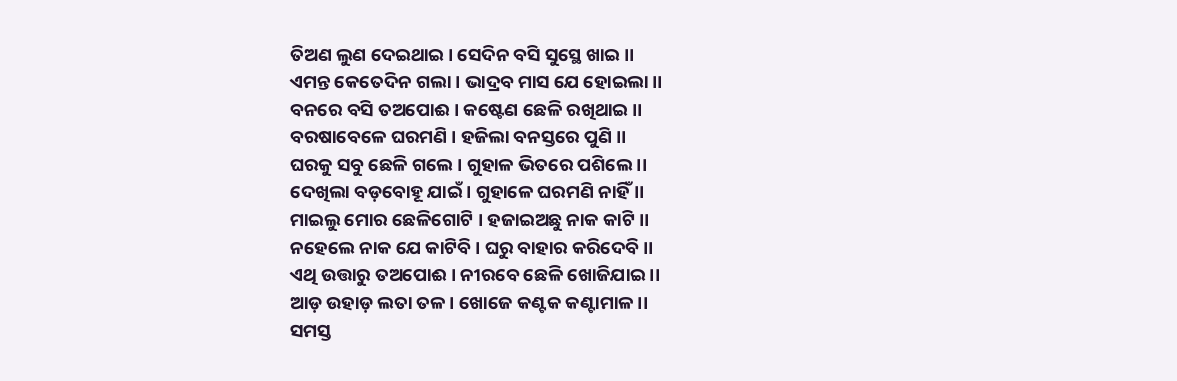ତିଅଣ ଲୁଣ ଦେଇଥାଇ । ସେଦିନ ବସି ସୁସ୍ଥେ ଖାଇ ।।
ଏମନ୍ତ କେତେଦିନ ଗଲା । ଭାଦ୍ରବ ମାସ ଯେ ହୋଇଲା ।।
ବନରେ ବସି ତଅପୋଈ । କଷ୍ଟେଣ ଛେଳି ରଖିଥାଇ ।।
ବରଷାବେଳେ ଘରମଣି । ହଜିଲା ବନସ୍ତରେ ପୁଣି ।।
ଘରକୁ ସବୁ ଛେଳି ଗଲେ । ଗୁହାଳ ଭିତରେ ପଶିଲେ ।।
ଦେଖିଲା ବଡ଼ବୋହୂ ଯାଇଁ । ଗୁହାଳେ ଘରମଣି ନାହିଁ ।।
ମାଇଲୁ ମୋର ଛେଳିଗୋଟି । ହଜାଇଅଛୁ ନାକ କାଟି ।।
ନ‌ହେଲେ ନାକ ଯେ କାଟିବି । ଘରୁ ବାହାର କରିଦେବି ।।
ଏଥି ଉତ୍ତାରୁ ତଅପୋଈ । ନୀରବେ ଛେଳି ଖୋଜିଯାଇ ।।
ଆଡ଼ ଉହାଡ଼ ଲତା ତଳ । ଖୋଜେ କଣ୍ଟକ କଣ୍ଟାମାଳ ।।
ସମସ୍ତ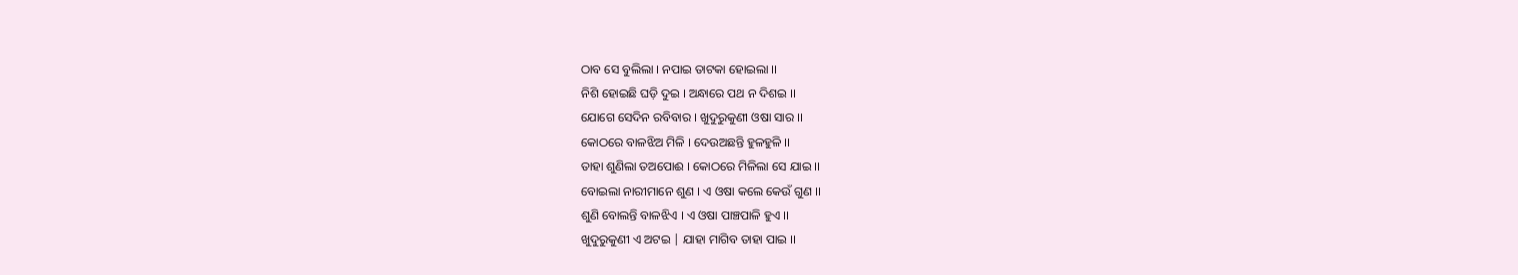ଠାବ ସେ ବୁଲିଲା । ନପାଇ ତାଟକା ହୋଇଲା ।।
ନିଶି ହୋଇଛି ଘଡ଼ି ଦୁଇ । ଅନ୍ଧାରେ ପଥ ନ ଦିଶଇ ।।
ଯୋଗେ ସେଦିନ ରବିବାର । ଖୁଦୁରୁକୁଣୀ ଓଷା ସାର ।।
କୋଠରେ ବାଳଝିଅ ମିଳି । ଦେଉଅଛନ୍ତି ହୁଳହୁଳି ।।
ତାହା ଶୁଣିଲା ତଅପୋଈ । କୋଠରେ ମିଳିଲା ସେ ଯାଇ ।।
ବୋଇଲା ନାରୀମାନେ ଶୁଣ । ଏ ଓଷା କଲେ କେଉଁ ଗୁଣ ।।
ଶୁଣି ବୋଲନ୍ତି ବାଳଝିଏ । ଏ ଓଷା ପାଞ୍ଚପାଳି ହୁଏ ।।
ଖୁଦୁରୁକୁଣୀ ଏ ଅଟଇ | ଯାହା ମାଗିବ ତାହା ପାଇ ।।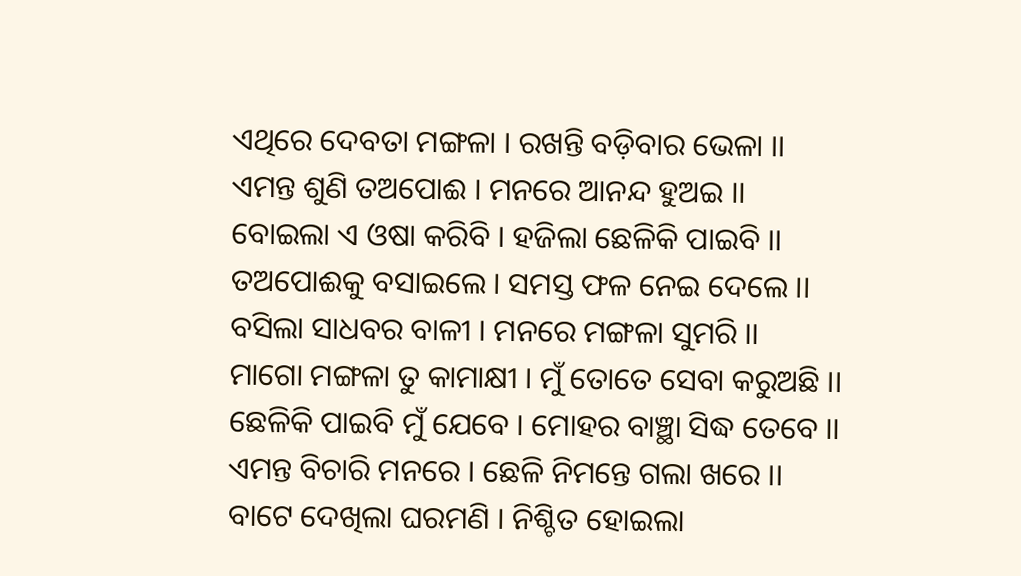ଏଥିରେ ଦେବତା ମଙ୍ଗଳା । ରଖନ୍ତି ବଡ଼ିବାର ଭେଳା ।।
ଏମନ୍ତ ଶୁଣି ତଅପୋଈ । ମନରେ ଆନନ୍ଦ ହୁଅଇ ।।
ବୋଇଲା ଏ ଓଷା କରିବି । ହଜିଲା ଛେଳିକି ପାଇବି ।।
ତଅପୋଈକୁ ବସାଇଲେ । ସମସ୍ତ ଫଳ ନେଇ ଦେଲେ ।।
ବସିଲା ସାଧବର ବାଳୀ । ମନରେ ମଙ୍ଗଳା ସୁମରି ।।
ମାଗୋ ମଙ୍ଗଳା ତୁ କାମାକ୍ଷୀ । ମୁଁ ତୋତେ ସେବା କରୁଅଛି ।।
ଛେଳିକି ପାଇବି ମୁଁ ଯେବେ । ମୋହର ବାଞ୍ଛା ସିଦ୍ଧ ତେବେ ।।
ଏମନ୍ତ ବିଚାରି ମନରେ । ଛେଳି ନିମନ୍ତେ ଗଲା ଖରେ ।।
ବାଟେ ଦେଖିଲା ଘରମଣି । ନିଶ୍ଚିତ ହୋଇଲା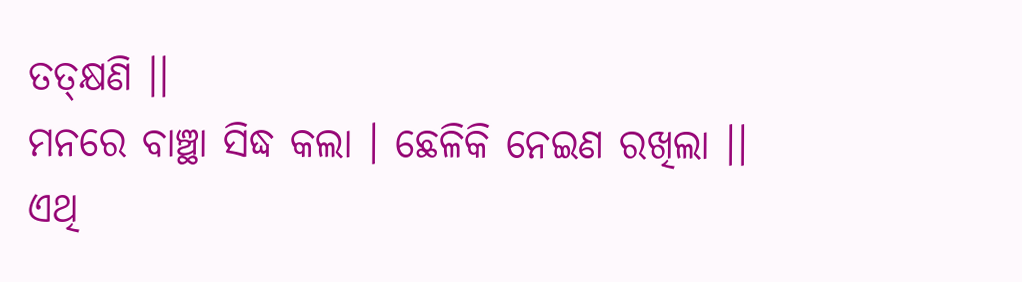ତ‌ତ୍‌କ୍ଷଣି ।।
ମନରେ ବାଞ୍ଛା ସିଦ୍ଧ କଲା । ଛେଳିକି ନେଇଣ ରଖିଲା ।।
ଏଥି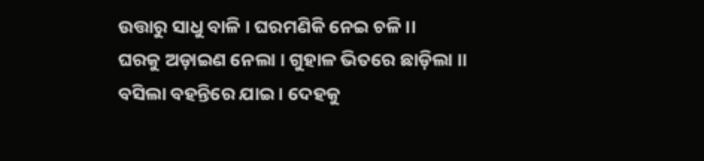ଉତ୍ତାରୁ ସାଧୁ ବାଳି । ଘରମଣିକି ନେଇ ଚଳି ।।
ଘରକୁ ଅଡ଼ାଇଣ ନେଲା । ଗୁହାଳ ଭିତରେ ଛାଡ଼ିଲା ।।
ବସିଲା ବ‌ହ‌ନ୍ତିରେ ଯାଇ । ଦେହକୁ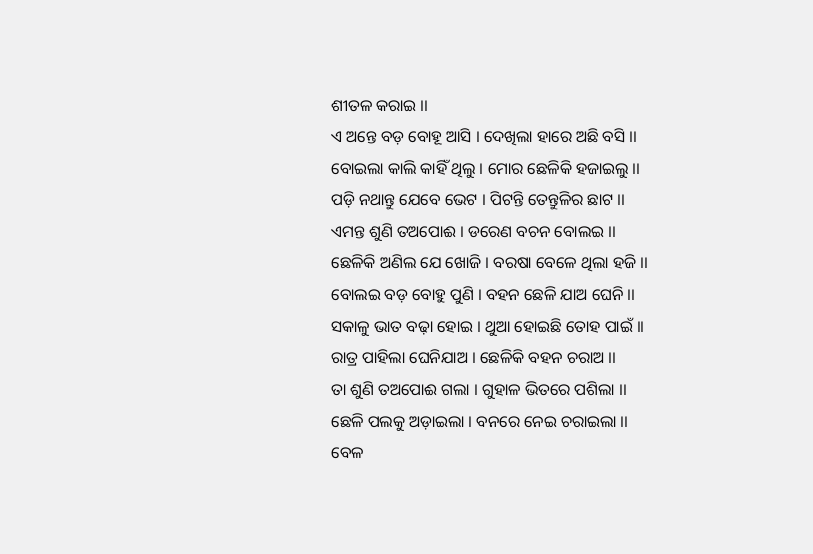ଶୀତଳ କରାଇ ।।
ଏ ଅନ୍ତେ ବଡ଼ ବୋହୂ ଆସି । ଦେଖିଲା ହାରେ ଅଛି ବସି ।।
ବୋଇଲା କାଲି କାହିଁ ଥିଲୁ । ମୋର ଛେଳିକି ହଜାଇଲୁ ।।
ପଡ଼ି ନଥାନ୍ତୁ ଯେବେ ଭେଟ । ପିଟନ୍ତି ତେନ୍ତୁଳିର ଛାଟ ।।
ଏମନ୍ତ ଶୁଣି ତଅପୋଈ । ଡରେଣ ବଚନ ବୋଲଇ ।।
ଛେଳିକି ଅଣିଲ ଯେ ଖୋଜି । ବରଷା ବେଳେ ଥିଲା ହଜି ।।
ବୋଲଇ ବଡ଼ ବୋହୁ ପୁଣି । ବ‌ହ‌ନ ଛେଳି ଯାଅ ଘେନି ।।
ସକାଳୁ ଭାତ ବଢ଼ା ହୋଇ । ଥୁଆ ହୋଇଛି ତୋହ ପାଇଁ ।।
ରାତ୍ର ପାହିଲା ଘେନିଯାଅ । ଛେଳିକି ବ‌ହ‌ନ ଚରାଅ ।।
ତା ଶୁଣି ତଅପୋଈ ଗଲା । ଗୁହାଳ ଭିତରେ ପଶିଲା ।।
ଛେଳି ପଲକୁ ଅଡ଼ାଇଲା । ବନରେ ନେଇ ଚରାଇଲା ।।
ବେଳ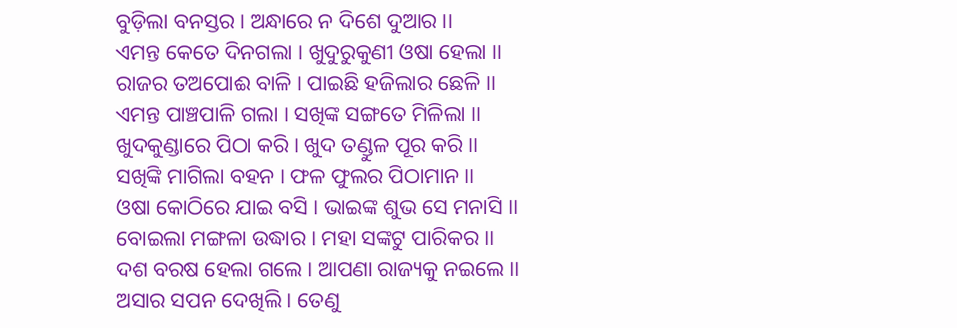ବୁଡ଼ିଲା ବନସ୍ତର । ଅନ୍ଧାରେ ନ ଦିଶେ ଦୁଆର ।।
ଏମନ୍ତ କେତେ ଦିନ‌ଗଲା । ଖୁଦୁରୁକୁଣୀ ଓଷା ହେଲା ।।
ରାଜର ତଅପୋଈ ବାଳି । ପାଇଛି ହଜିଲାର ଛେଳି ।।
ଏମନ୍ତ ପାଞ୍ଚପାଳି ଗଲା । ସଖିଙ୍କ ସଙ୍ଗତେ ମିଳିଲା ।।
ଖୁଦକୁଣ୍ଡାରେ ପିଠା କରି । ଖୁଦ ତଣ୍ଡୁଳ ପୂର କରି ।।
ସଖିଙ୍କି ମାଗିଲା ବ‌ହ‌ନ । ଫଳ ଫୁଲର ପିଠାମାନ ।।
ଓଷା କୋଠିରେ ଯାଇ ବସି । ଭାଇଙ୍କ ଶୁଭ ସେ ମନାସି ।।
ବୋଇଲା ମଙ୍ଗଳା ଉଦ୍ଧାର । ମହା ସଙ୍କଟୁ ପାରିକର ।।
ଦଶ ବରଷ ହେଲା ଗଲେ । ଆପଣା ରାଜ୍ୟକୁ ନଇଲେ ।।
ଅସାର ସପନ ଦେଖିଲି । ତେଣୁ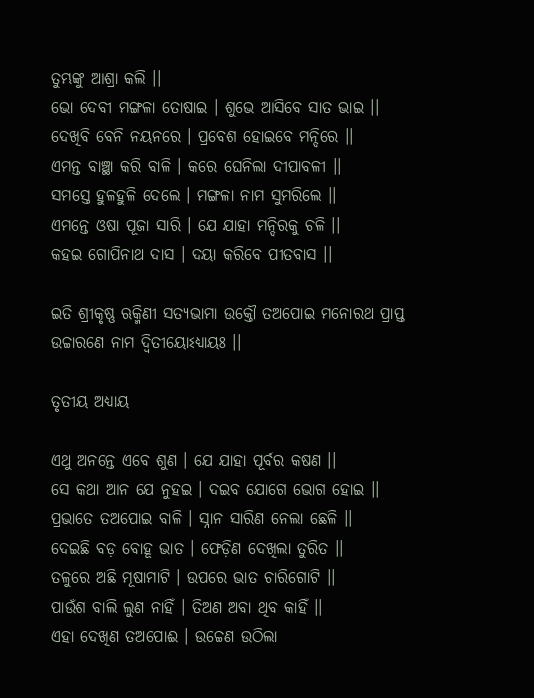ତୁମ୍ଭଙ୍କୁ ଆଶ୍ରା କଲି ।।
ଭୋ ଦେବୀ ମଙ୍ଗଳା ତୋଷାଇ । ଶୁଭେ ଆସିବେ ସାତ ଭାଇ ।।
ଦେଖିବି ବେନି ନୟନରେ । ପ୍ରବେଶ ହୋଇବେ ମନ୍ଦିରେ ।।
ଏମନ୍ତ ବାଞ୍ଛା କରି ବାଳି । କରେ ଘେନିଲା ଦୀପାବଳୀ ।।
ସମସ୍ତେ ହୁଳହୁଳି ଦେଲେ । ମଙ୍ଗଳା ନାମ ସୁମରିଲେ ।।
ଏମନ୍ତେ ଓଷା ପୂଜା ସାରି । ଯେ ଯାହା ମନ୍ଦିରକୁ ଚଳି ।।
କ‌ହଇ ଗୋପିନାଥ ଦାସ । ଦୟା କରିବେ ପୀତବାସ ।।

ଇତି ଶ୍ରୀକୃଷ୍ଣ ଋକ୍ମିଣୀ ସତ୍ୟଭାମା ଉକ୍ତୌ ତଅପୋଇ ମନୋରଥ ପ୍ରାପ୍ତ ଉଚ୍ଚାରଣେ ନାମ ଦ୍ୱିତୀୟୋଽଧ୍ୟାୟଃ ।।

ତୃତୀୟ ଅଧ୍ୟାୟ

ଏଥୁ ଅନନ୍ତେ ଏବେ ଶୁଣ । ଯେ ଯାହା ପୂର୍ବର କଷଣ ।।
ସେ କଥା ଆନ ଯେ ନୁହଇ । ଦଇବ ଯୋଗେ ଭୋଗ ହୋଇ ।।
ପ୍ରଭାତେ ତଅପୋଇ ବାଳି । ସ୍ନାନ ସାରିଣ ନେଲା ଛେଳି ।।
ଦେଇଛି ବଡ଼ ବୋହୂ ଭାତ । ଫେଡ଼ିଣ ଦେଖିଲା ତୁରିତ ।।
ତଳୁରେ ଅଛି ମୂଷାମାଟି । ଉପରେ ଭାତ ଚାରିଗୋଟି ।।
ପାଉଁଶ ବାଲି ଲୁଣ ନାହିଁ । ତିଅଣ ଅବା ଥିବ କାହିଁ ।।
ଏହା ଦେଖିଣ ତଅପୋଈ । ଉଚ୍ଚେଣ ଉଠିଲା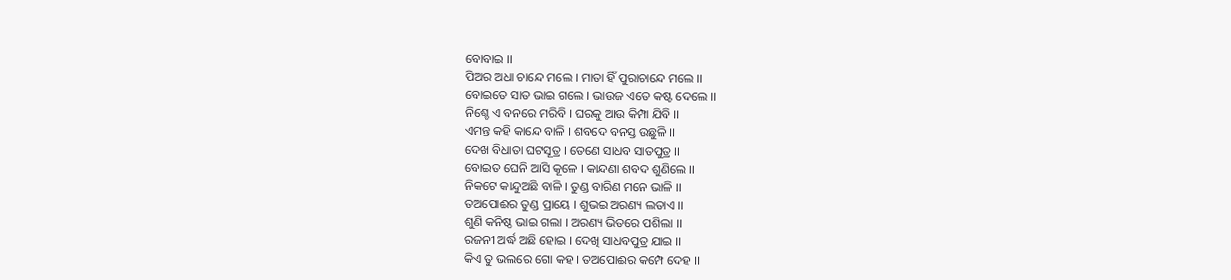ବୋବାଇ ।।
ପିଅର ଅଧା ଚାନ୍ଦେ ମଲେ । ମାତା ହିଁ ପୁରାଚାନ୍ଦେ ମଲେ ।।
ବୋଇତେ ସାତ ଭାଇ ଗଲେ । ଭାଉଜ ଏତେ କଷ୍ଟ ଦେଲେ ।।
ନିଶ୍ଚେ ଏ ବନରେ ମରିବି । ଘରକୁ ଆଉ କିମ୍ପା ଯିବି ।।
ଏମନ୍ତ କ‌ହି କାନ୍ଦେ ବାଳି । ଶବଦେ ବନସ୍ତ ଉଛୁଳି ।।
ଦେଖ ବିଧାତା ଘଟସୂତ୍ର । ତେଣେ ସାଧବ ସାତପୁତ୍ର ।।
ବୋଇତ ଘେନି ଆସି କୂଳେ । କାନ୍ଦଣା ଶବଦ ଶୁଣିଲେ ।।
ନିକଟେ କାନ୍ଦୁଅଛି ବାଳି । ତୁଣ୍ଡ ବାରିଣ ମନେ ଭାଳି ।।
ତଅପୋଈର ତୁଣ୍ଡ ପ୍ରାୟେ । ଶୁଭଇ ଅରଣ୍ୟ ଲତାଏ ।।
ଶୁଣି କନିଷ୍ଠ ଭାଇ ଗଲା । ଅରଣ୍ୟ ଭିତରେ ପଶିଲା ।।
ରଜନୀ ଅର୍ଦ୍ଧ ଅଛି ହୋଇ । ଦେଖି ସାଧବପୁତ୍ର ଯାଇ ।।
କିଏ ତୁ ଭଲରେ ଗୋ କ‌ହ । ତଅପୋଈର କମ୍ପେ ଦେହ ।।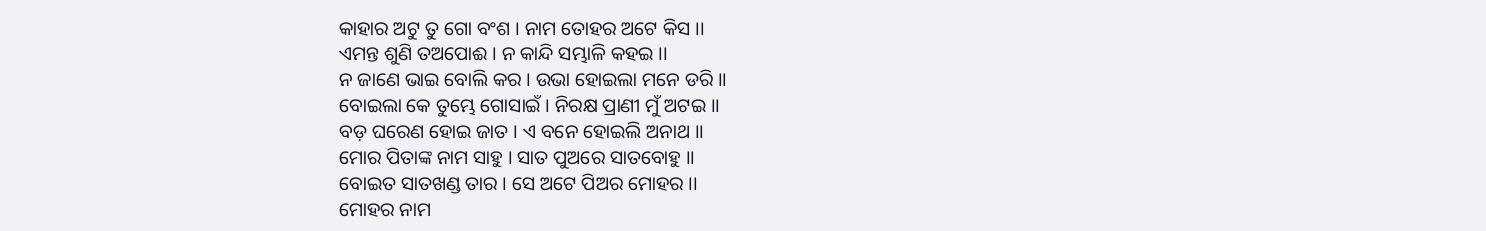କାହାର ଅଟୁ ତୁ ଗୋ ବଂଶ । ନାମ ତୋହର ଅଟେ କିସ ।।
ଏମନ୍ତ ଶୁଣି ତଅପୋଈ । ନ କାନ୍ଦି ସମ୍ଭାଳି କ‌ହଇ ।।
ନ ଜାଣେ ଭାଇ ବୋଲି କର । ଉଭା ହୋଇଲା ମନେ ଡରି ।।
ବୋଇଲା କେ ତୁମ୍ଭେ ଗୋସାଇଁ । ନିରକ୍ଷ ପ୍ରାଣୀ ମୁଁ ଅଟଇ ।।
ବଡ଼ ଘରେଣ ହୋଇ ଜାତ । ଏ ବନେ ହୋଇଲି ଅନାଥ ।।
ମୋର ପିତାଙ୍କ ନାମ ସାହୁ । ସାତ ପୁଅରେ ସାତବୋହୁ ।।
ବୋଇତ ସାତଖଣ୍ଡ ତାର । ସେ ଅଟେ ପିଅର ମୋହର ।।
ମୋହର ନାମ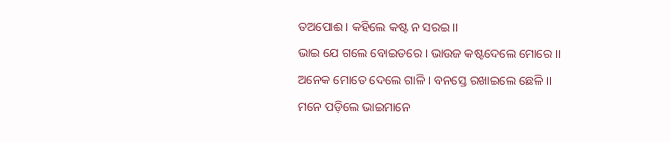ତଅପୋଈ । କ‌ହିଲେ କଷ୍ଟ ନ ସରଇ ।।
ଭାଇ ଯେ ଗଲେ ବୋଇତରେ । ଭାଉଜ କଷ୍ଟଦେଲେ ମୋରେ ।।
ଅନେକ ମୋତେ ଦେଲେ ଗାଳି । ବନସ୍ତେ ରଖାଇଲେ ଛେଳି ।।
ମନେ ପଡ଼ିଲେ ଭାଇମାନେ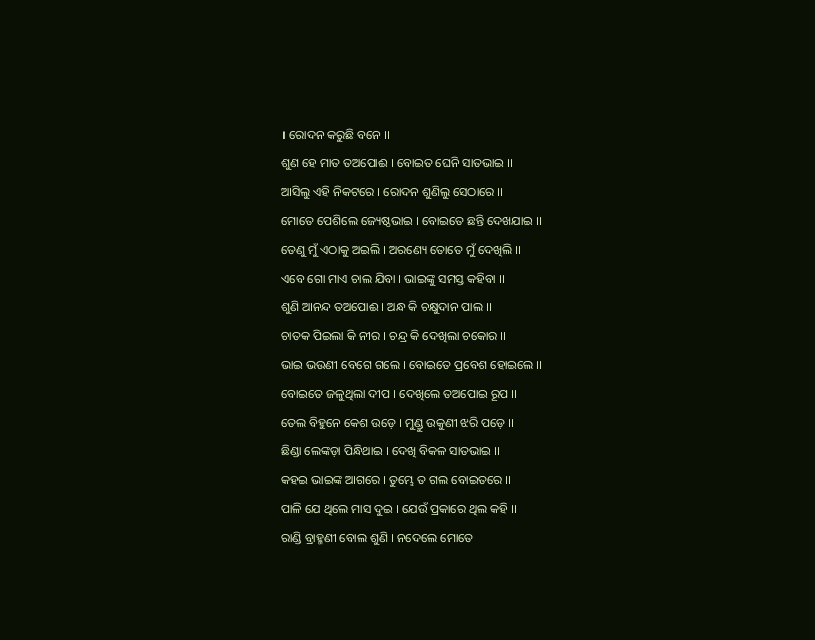। ରୋଦନ କରୁଛି ବନେ ।।
ଶୁଣ ହେ ମାତ ତଅପୋଈ । ବୋଇତ ଘେନି ସାତଭାଇ ।।
ଆସିଲୁ ଏହି ନିକଟରେ । ରୋଦନ ଶୁଣିଲୁ ସେଠାରେ ।।
ମୋତେ ପେଶିଲେ ଜ୍ୟେଷ୍ଠଭାଇ । ବୋଇତେ ଛନ୍ତି ଦେଖଯାଇ ।।
ତେଣୁ ମୁଁ ଏଠାକୁ ଅଇଲି । ଅରଣ୍ୟେ ତୋତେ ମୁଁ ଦେଖିଲି ।।
ଏବେ ଗୋ ମାଏ ଚାଲ ଯିବା । ଭାଇଙ୍କୁ ସମସ୍ତ କ‌ହିବା ।।
ଶୁଣି ଆନନ୍ଦ ତଅପୋଈ । ଅନ୍ଧ କି ଚକ୍ଷୁଦାନ ପାଲ ।।
ଚାତକ ପିଇଲା କି ନୀର । ଚନ୍ଦ୍ର କି ଦେଖିଲା ଚକୋର ।।
ଭାଇ ଭଉଣୀ ବେଗେ ଗଲେ । ବୋଇତେ ପ୍ରବେଶ ହୋଇଲେ ।।
ବୋଇତେ ଜଳୁଥିଲା ଦୀପ । ଦେଖିଲେ ତଅପୋଇ ରୂପ ।।
ତେଲ ବିହୁନେ କେଶ ଉଡ଼େ । ମୁଣ୍ଡୁ ଉକୁଣୀ ଝରି ପଡ଼େ ।।
ଛିଣ୍ଡା ଲେଙ୍କଡ଼ା ପିନ୍ଧିଥାଇ । ଦେଖି ବିକଳ ସାତଭାଇ ।।
କ‌ହଇ ଭାଇଙ୍କ ଆଗରେ । ତୁମ୍ଭେ ତ ଗଲ ବୋଇତରେ ।।
ପାଳି ଯେ ଥିଲେ ମାସ ଦୁଇ । ଯେଉଁ ପ୍ରକାରେ ଥିଲ କ‌ହି ।।
ରାଣ୍ଡି ବ୍ରାହ୍ମଣୀ ବୋଲ ଶୁଣି । ନ‌ଦେଲେ ମୋତେ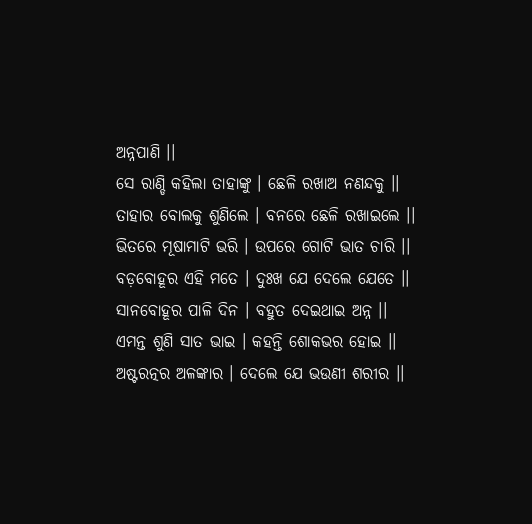ଅନ୍ନପାଣି ।।
ସେ ରାଣ୍ଡି କ‌ହିଲା ତାହାଙ୍କୁ । ଛେଳି ରଖାଅ ନଣନ୍ଦକୁ ।।
ତାହାର ବୋଲକୁ ଶୁଣିଲେ । ବନରେ ଛେଳି ରଖାଇଲେ ।।
ଭିତରେ ମୂଷାମାଟି ଭରି । ଉପରେ ଗୋଟି ଭାତ ଚାରି ।।
ବଡ଼ବୋହୂର ଏହି ମତେ । ଦୁଃଖ ଯେ ଦେଲେ ଯେତେ ।।
ସାନବୋହୂର ପାଳି ଦିନ । ବ‌ହୁତ ଦେଇଥାଇ ଅନ୍ନ ।।
ଏମନ୍ତ ଶୁଣି ସାତ ଭାଇ । କ‌ହ‌ନ୍ତି ଶୋକଭର ହୋଇ ।।
ଅଷ୍ଟରତ୍ନର ଅଳଙ୍କାର । ଦେଲେ ଯେ ଭଉଣୀ ଶରୀର ।।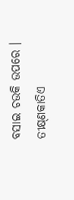ବସାଇ ଚଉକି ଉପରେ । ତୀକ୍ଷ୍‌ଣକାତିଏ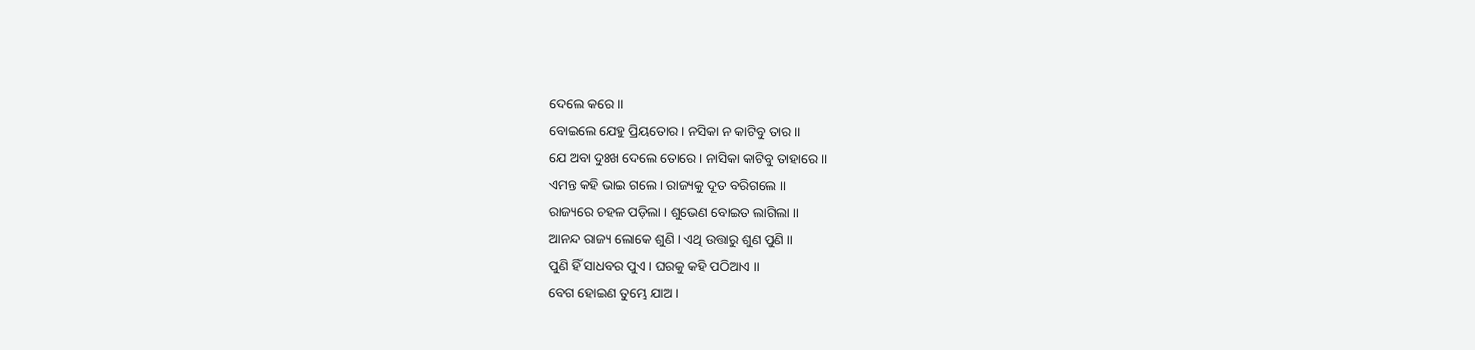ଦେଲେ କରେ ।।
ବୋଇଲେ ଯେହୁ ପ୍ରିୟତୋର । ନସିକା ନ କାଟିବୁ ତାର ।।
ଯେ ଅବା ଦୁଃଖ ଦେଲେ ତୋରେ । ନାସିକା କାଟିବୁ ତାହାରେ ।।
ଏମନ୍ତ କ‌ହି ଭାଇ ଗଲେ । ରାଜ୍ୟକୁ ଦୂତ ବରିଗଲେ ।।
ରାଜ୍ୟରେ ଚ‌ହଳ ପଡ଼ିଲା । ଶୁଭେଣ ବୋଇତ ଲାଗିଲା ।।
ଆନନ୍ଦ ରାଜ୍ୟ ଲୋକେ ଶୁଣି । ଏଥି ଉତ୍ତାରୁ ଶୁଣ ପୁଣି ।।
ପୁଣି ହିଁ ସାଧବର ପୁଏ । ଘରକୁ କ‌ହି ପଠିଆଏ ।।
ବେଗ ହୋଇଣ ତୁମ୍ଭେ ଯାଅ ।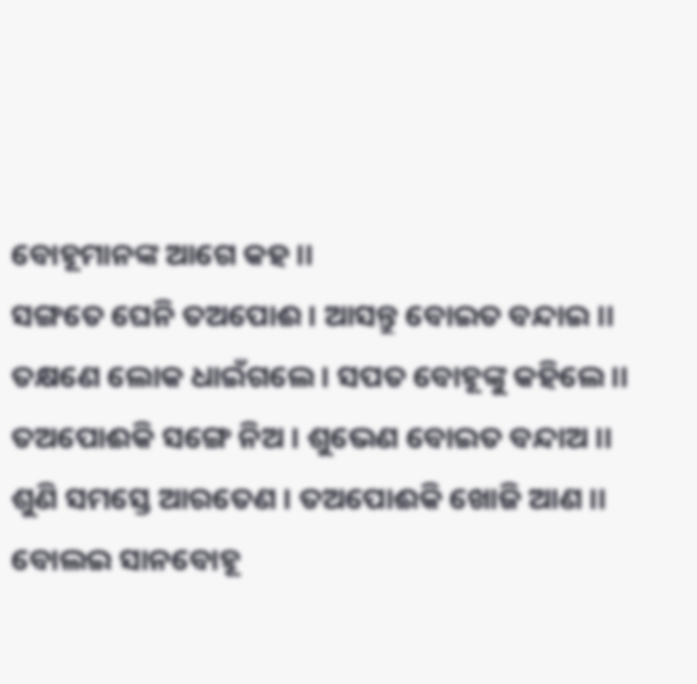ବୋହୂମାନଙ୍କ ଆଗେ କ‌ହ ।।
ସଙ୍ଗତେ ଘେନି ତଅପୋଈ । ଆସନ୍ତୁ ବୋଇତ ବନ୍ଦାଇ ।।
ତକ୍ଷଣେ ଲୋକ ଧାଇଁଗଲେ । ସପତ ବୋହୂଙ୍କୁ କ‌ହିଲେ ।।
ତଅପୋଈକି ସଙ୍ଗେ ନିଅ । ଶୁଭେଣ ବୋଇତ ବନ୍ଦାଅ ।।
ଶୁଣି ସମସ୍ତେ ଆରତେଣ । ତଅପୋଈକି ଖୋଜି ଆଣ ।।
ବୋଲଇ ସାନବୋହୂ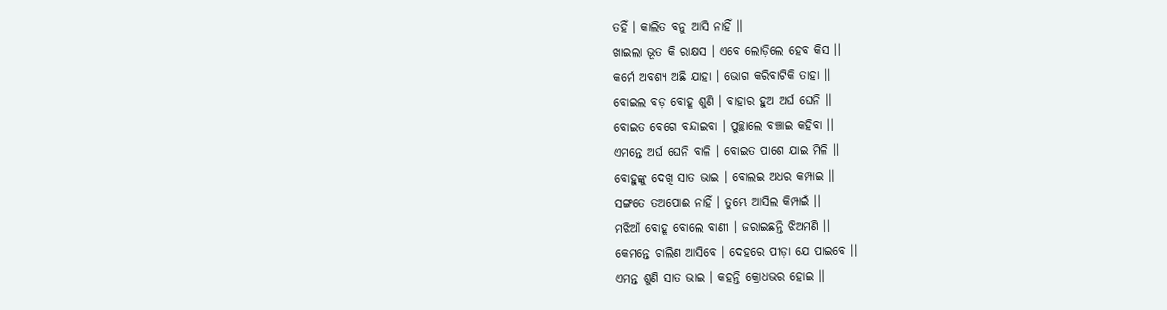ତ‌ହିଁ । କାଲିତ ବନୁ ଆସି ନାହିଁ ।।
ଖାଇଲା ଭୂତ କି ରାକ୍ଷସ । ଏବେ ଲୋଡ଼ିଲେ ହେବ କିସ ।।
କର୍ମେ ଅବଶ୍ୟ ଅଛି ଯାହା । ଭୋଗ କରିବାଟିକି ତାହା ।।
ବୋଇଲ ବଡ଼ ବୋହୂ ଶୁଣି । ବାହାର ହୁଅ ଅର୍ଘ ଘେନି ।।
ବୋଇତ ବେଗେ ବନ୍ଦାଇବା । ପୁଚ୍ଛାଲେ ବଞ୍ଚାଇ କ‌ହିବା ।।
ଏମନ୍ତେ ଅର୍ଘ ଘେନି ବାଳି । ବୋଇତ ପାଶେ ଯାଇ ମିଳି ।।
ବୋହୁଙ୍କୁ ଦେଖି ସାତ ଭାଇ । ବୋଲଇ ଅଧର କମ୍ପାଇ ।।
ସଙ୍ଗତେ ତଅପୋଈ ନାହିଁ । ତୁମ୍ଭେ ଆସିଲ କିମ୍ପାଇଁ ।।
ମଝିଆଁ ବୋହୂ ବୋଲେ ବାଣୀ । ଜରାଇଛନ୍ତି ଝିଅମଣି ।।
କେମନ୍ତେ ଚାଲିଣ ଆସିବେ । ଦେହରେ ପୀଡ଼ା ଯେ ପାଇବେ ।।
ଏମନ୍ତ ଶୁଣି ସାତ ଭାଇ । କ‌ହ‌ନ୍ତି କ୍ରୋଧଭର ହୋଇ ।।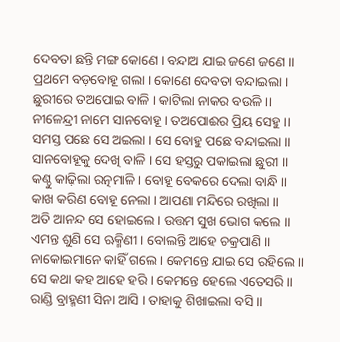ଦେବତା ଛନ୍ତି ମଙ୍ଗ କୋଣେ । ବନ୍ଦାଅ ଯାଇ ଜଣେ ଜଣେ ।।
ପ୍ରଥମେ ବଡ଼ବୋହୂ ଗଲା । କୋଣେ ଦେବତା ବନ୍ଦାଇଲା ।
ଛୁରୀରେ ତଅପୋଇ ବାଳି । କାଟିଲା ନାକର ବଉଳି ।।
ନୀଳେନ୍ଦ୍ରୀ ନାମେ ସାନବୋହୂ । ତଅପୋଈର ପ୍ରିୟ ସେହୁ ।।
ସମସ୍ତ ପଛେ ସେ ଅଇଲା । ସେ ବୋହୁ ପଛେ ବନ୍ଦାଇଲା ।।
ସାନବୋହୂକୁ ଦେଖି ବାଳି । ସେ ହସ୍ତରୁ ପକାଇଲା ଛୁରୀ ।।
କଣ୍ଠୁ କାଢ଼ିଲା ରତ୍ନମାଳି । ବୋହୂ ବେକରେ ଦେଲା ବାନ୍ଧି ।।
କାଖ କରିଣ ବୋହୂ ନେଲା । ଆପଣା ମନ୍ଦିରେ ରଖିଲା ।।
ଅତି ଆନନ୍ଦ ସେ ହୋଇଲେ । ଉତ୍ତମ ସୁଖ ଭୋଗ କଲେ ।।
ଏମନ୍ତ ଶୁଣି ସେ ଋକ୍ମିଣୀ । ବୋଲନ୍ତି ଆହେ ଚକ୍ରପାଣି ।।
ନାକୋଇମାନେ କାହିଁ ଗଲେ । କେମନ୍ତେ ଯାଇ ସେ ରହିଲେ ।।
ସେ କଥା କ‌ହ ଆହେ ହରି । କେମନ୍ତେ ହେଲେ ଏତେସରି ।।
ରାଣ୍ଡି ବ୍ରାହ୍ମଣୀ ସିନା ଆସି । ତାହାକୁ ଶିଖାଇଲା ବସି ।।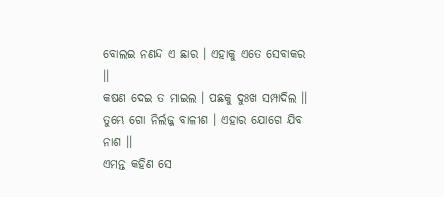ବୋଲଇ ନଣନ୍ଦ ଏ ଛାର । ଏହାକୁ ଏତେ ସେବାକର ।।
କଷଣ ଦେଇ ତ ମାଇଲ । ପଛକୁ ଦୁଃଖ ସମ୍ପାଦିଲ ।।
ତୁମ୍ଭେ ଗୋ ନିର୍ଲଜ୍ଜ ବାଳୀଶ । ଏହାର ଯୋଗେ ଯିବ ନାଶ ।।
ଏମନ୍ତ କ‌ହିଣ ସେ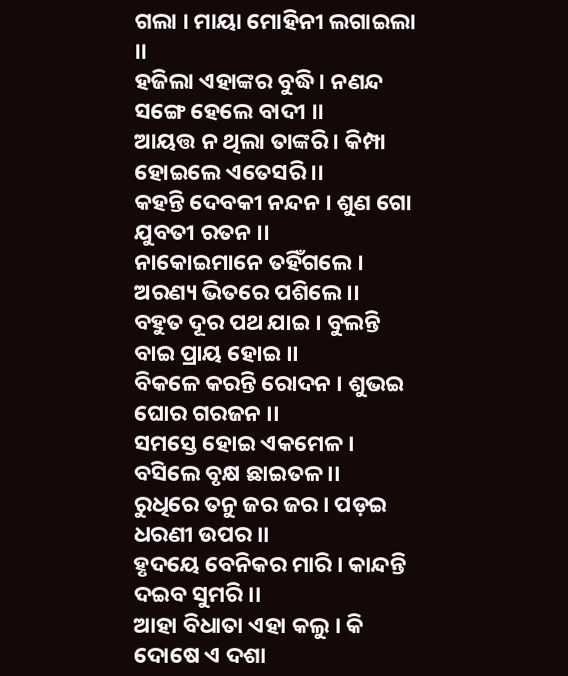ଗଲା । ମାୟା ମୋହିନୀ ଲଗାଇଲା ।।
ହଜିଲା ଏହାଙ୍କର ବୁଦ୍ଧି । ନଣନ୍ଦ ସଙ୍ଗେ ହେଲେ ବାଦୀ ।।
ଆୟତ୍ତ ନ ଥିଲା ତାଙ୍କରି । କିମ୍ପା ହୋଇଲେ ଏତେସରି ।।
କ‌ହ‌ନ୍ତି ଦେବକୀ ନନ୍ଦନ । ଶୁଣ ଗୋ ଯୁବତୀ ରତନ ।।
ନାକୋଇମାନେ ତ‌ହିଁଗଲେ । ଅରଣ୍ୟ ଭିତରେ ପଶିଲେ ।।
ବ‌ହୁତ ଦୂର ପଥ ଯାଇ । ବୁଲନ୍ତି ବାଇ ପ୍ରାୟ ହୋଇ ।।
ବିକଳେ କରନ୍ତି ରୋଦନ । ଶୁଭଇ ଘୋର ଗରଜନ ।।
ସମସ୍ତେ ହୋଇ ଏକମେଳ । ବସିଲେ ବୃକ୍ଷ ଛାଇତଳ ।।
ରୁଧିରେ ତନୁ ଜର ଜର । ପଡ଼ଇ ଧରଣୀ ଉପର ।।
ହୃଦୟେ ବେନିକର ମାରି । କାନ୍ଦନ୍ତି ଦଇବ ସୁମରି ।।
ଆହା ବିଧାତା ଏହା କଲୁ । କି ଦୋଷେ ଏ ଦଶା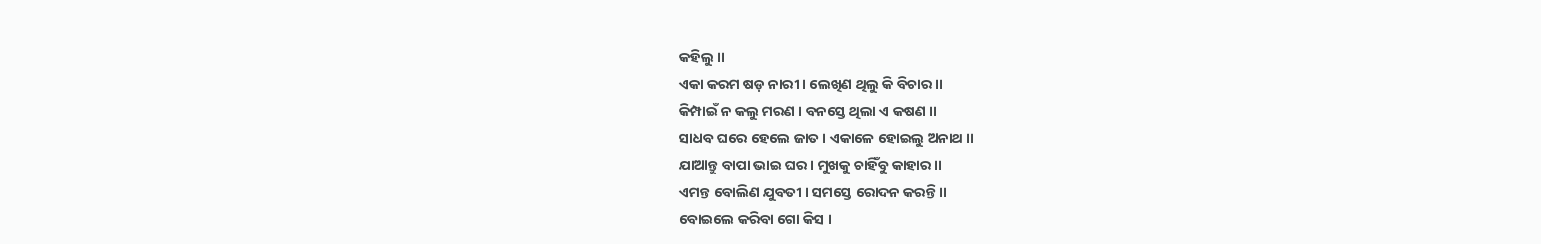କ‌ହିଲୁ ।।
ଏକା କରମ ଷଡ଼ ନାରୀ । ଲେଖିଣ ଥିଲୁ କି ବିଚାର ।।
କିମ୍ପାଇଁ ନ କଲୁ ମରଣ । ବନସ୍ତେ ଥିଲା ଏ କଷଣ ।।
ସାଧବ ଘରେ ହେଲେ ଜାତ । ଏକାଳେ ହୋଇଲୁ ଅନାଥ ।।
ଯାଆନ୍ତୁ ବାପା ଭାଇ ଘର । ମୁଖକୁ ଚାହିଁବୁ କାହାର ।।
ଏମନ୍ତ ବୋଲିଣ ଯୁବତୀ । ସମସ୍ତେ ରୋଦନ କରନ୍ତି ।।
ବୋଇଲେ କରିବା ଗୋ କିସ ।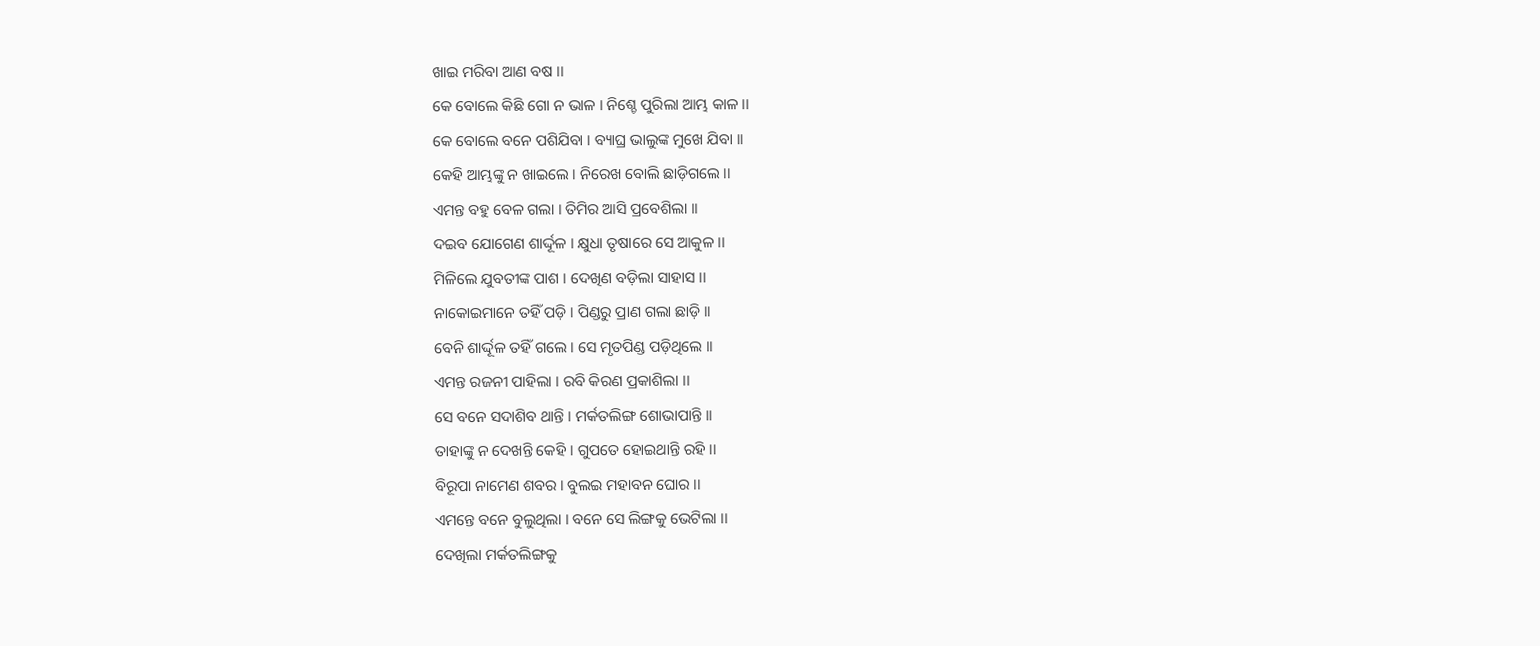ଖାଇ ମରିବା ଆଣ ବଷ ।।
କେ ବୋଲେ କିଛି ଗୋ ନ ଭାଳ । ନିଶ୍ଚେ ପୁରିଲା ଆମ୍ଭ କାଳ ।।
କେ ବୋଲେ ବନେ ପଶିଯିବା । ବ୍ୟାଘ୍ର ଭାଲୁଙ୍କ ମୁଖେ ଯିବା ।।
କେହି ଆମ୍ଭଙ୍କୁ ନ ଖାଇଲେ । ନିରେଖ ବୋଲି ଛାଡ଼ିଗଲେ ।।
ଏମନ୍ତ ବ‌ହୁ ବେଳ ଗଲା । ତିମିର ଆସି ପ୍ରବେଶିଲା ।।
ଦଇବ ଯୋଗେଣ ଶାର୍ଦ୍ଦୂଳ । କ୍ଷୁଧା ତୃଷାରେ ସେ ଆକୁଳ ।।
ମିଳିଲେ ଯୁବତୀଙ୍କ ପାଶ । ଦେଖିଣ ବଡ଼ିଲା ସାହାସ ।।
ନାକୋଇମାନେ ତ‌ହିଁ ପଡ଼ି । ପିଣ୍ଡରୁ ପ୍ରାଣ ଗଲା ଛାଡ଼ି ।।
ବେନି ଶାର୍ଦ୍ଦୂଳ ତ‌ହିଁ ଗଲେ । ସେ ମୃତପିଣ୍ଡ ପଡ଼ିଥିଲେ ।।
ଏମନ୍ତ ରଜନୀ ପାହିଲା । ରବି କିରଣ ପ୍ରକାଶିଲା ।।
ସେ ବନେ ସଦାଶିବ ଥାନ୍ତି । ମର୍କତଲିଙ୍ଗ ଶୋଭାପାନ୍ତି ।।
ତାହାଙ୍କୁ ନ ଦେଖନ୍ତି କେହି । ଗୁପତେ ହୋଇଥାନ୍ତି ରହି ।।
ବିରୂପା ନାମେଣ ଶବର । ବୁଲଇ ମହାବନ ଘୋର ।।
ଏମନ୍ତେ ବନେ ବୁଲୁଥିଲା । ବନେ ସେ ଲିଙ୍ଗକୁ ଭେଟିଲା ।।
ଦେଖିଲା ମର୍କତଲିଙ୍ଗକୁ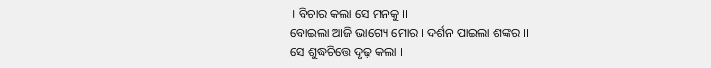। ବିଚାର କଲା ସେ ମନ‌କୁ ।।
ବୋଇଲା ଆଜି ଭାଗ୍ୟେ ମୋର । ଦର୍ଶନ ପାଇଲା ଶଙ୍କର ।।
ସେ ଶୁଦ୍ଧଚିତ୍ତେ ଦୃଢ଼ କଲା ।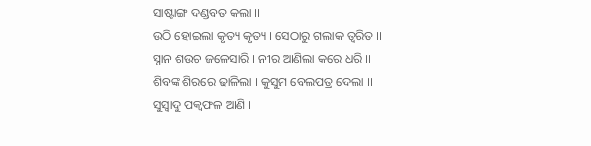ସାଷ୍ଟାଙ୍ଗ ଦଣ୍ଡବତ କଲା ।।
ଉଠି ହୋଇଲା କୃତ୍ୟ କୃତ୍ୟ । ସେଠାରୁ ଗଲାକ ତ୍ୱରିତ ।।
ସ୍ନାନ ଶଉଚ ଜଳେସାରି । ନୀର ଆଣିଲା କରେ ଧରି ।।
ଶିବଙ୍କ ଶିରରେ ଢାଳିଲା । କୁସୁମ ବେଲପତ୍ର ଦେଲା ।।
ସୁସ୍ୱାଦୁ ପକ୍ୱଫଳ ଆଣି ।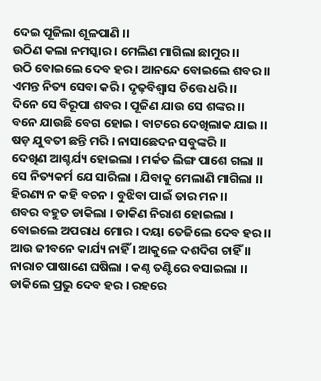ଦେଇ ପୂଜିଲା ଶୂଳପାଣି ।।
ଉଠିଣ କଲା ନମସ୍କାର । ମେଲିଣ ମାଗିଲା ଛାମୁର ।।
ଉଠି ବୋଇଲେ ଦେବ ହର । ଆନନ୍ଦେ ବୋଇଲେ ଶବର ।।
ଏମନ୍ତ ନିତ୍ୟ ସେବା କରି । ଦୃଢ଼ବିଶ୍ୱାସ ଚିତ୍ତେ ଧରି ।।
ଦିନେ ସେ ବିରୂପା ଶବର । ପୂଜିଣ ଯାଉ ସେ ଶଙ୍କର ।।
ବନେ ଯାଉଛି ବେଗ ହୋଇ । ବାଟରେ ଦେଖିଲାକ ଯାଇ ।।
ଷଡ଼ ଯୁବତୀ ଛନ୍ତି ମରି । ନାସାଛେଦନ ସବୁଙ୍କରି ।।
ଦେଖିଣ ଆଶ୍ଚର୍ଯ୍ୟ ହୋଇଲା । ମର୍କତ ଲିଙ୍ଗ ପାଶେ ଗଲା ।।
ସେ ନିତ୍ୟକର୍ମ ଯେ ସାରିଲା । ଯିବାକୁ ମେଲାଣି ମାଗିଲା ।।
ହିରଣ୍ୟ ନ କ‌ହି ବଚନ । ବୁଝିବା ପାଇଁ ତାର ମନ ।।
ଶବର ବ‌ହୁତ ଡାକିଲା । ଡାକିଣ ନିରାଶ ହୋଇଲା ।
ବୋଇଲେ ଅପରାଧ ମୋର । ଦୟା ତେଜିଲେ ଦେବ ହର ।।
ଆଉ ଜୀବନେ କାର୍ଯ୍ୟ ନାହିଁ । ଆକୁଳେ ଦଶଦିଗ ଚାହିଁ ।।
ନାରାଚ ପାଷାଣେ ଘଷିଲା । କଣ୍ଠ ତଣ୍ଟିରେ ବସାଇଲା ।।
ଡାକିଲେ ପ୍ରଭୁ ଦେବ ହର । ରହରେ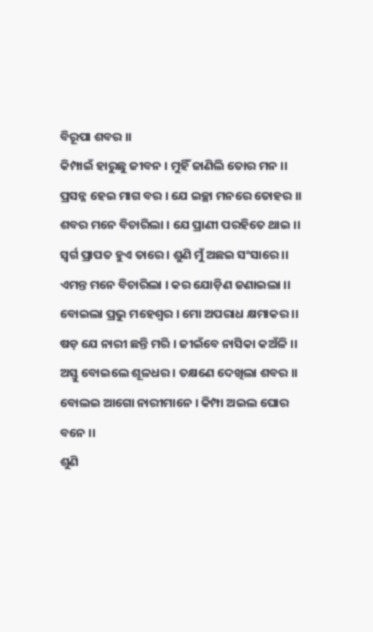ବିରୂପା ଶବର ।।
କିମ୍ପାଇଁ ହାରୁଛୁ ଜୀବନ । ମୁହିଁ ଜାଣିଲି ତୋର ମନ ।।
ପ୍ରସନ୍ନ ହେଇ ମାଗ ବର । ଯେ ଇଚ୍ଛା ମନରେ ତୋହର ।।
ଶବର ମନେ ବିଚାରିଲା । ଯେ ପ୍ରାଣୀ ପରହିତେ ଥାଇ ।।
ସ୍ୱର୍ଗ ପ୍ରାପତ ହୁଏ ତାରେ । ଶୁଣି ମୁଁ ଅଛଇ ସଂସାରେ ।।
ଏମନ୍ତ ମନେ ବିଚାରିଲା । କର ଯୋଡ଼ିଣ ଜଣାଇଲା ।।
ବୋଇଲା ପ୍ରଭୁ ମହେଶ୍ୱର । ମୋ ଅପରାଧ କ୍ଷମାକର ।।
ଷଡ଼ ଯେ ନାରୀ ଛନ୍ତି ମରି । ଜୀଇଁବେ ନାସିକା କଅଁଳି ।।
ଅସ୍ତୁ ବୋଇଲେ ଶୂଳଧର । ତକ୍ଷଣେ ଦେଖିଲା ଶବର ।।
ବୋଲଇ ଆଗୋ ନାରୀମାନେ । କିମ୍ପା ଅଇଲ ଘୋର ବନେ ।।
ଶୁଣି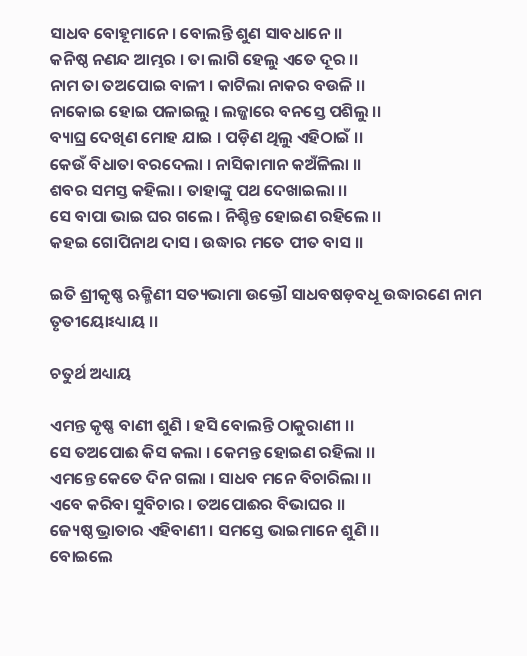ସାଧବ ବୋହୂମାନେ । ବୋଲନ୍ତି ଶୁଣ ସାବଧାନେ ।।
କନିଷ୍ଠ ନଣନ୍ଦ ଆମ୍ଭର । ତା ଲାଗି ହେଲୁ ଏତେ ଦୂର ।।
ନାମ ତା ତଅପୋଇ ବାଳୀ । କାଟିଲା ନାକର ବଉଳି ।।
ନାକୋଇ ହୋଇ ପଳାଇଲୁ । ଲଜ୍ଜାରେ ବନସ୍ତେ ପଶିଲୁ ।।
ବ୍ୟାଘ୍ର ଦେଖିଣ ମୋହ ଯାଇ । ପଡ଼ିଣ ଥିଲୁ ଏହିଠାଇଁ ।।
କେଉଁ ବିଧାତା ବରଦେଲା । ନାସିକାମାନ କଅଁଳିଲା ।।
ଶବର ସମସ୍ତ କ‌ହିଲା । ତାହାଙ୍କୁ ପଥ ଦେଖାଇଲା ।।
ସେ ବାପା ଭାଇ ଘର ଗଲେ । ନିଶ୍ଚିନ୍ତ ହୋଇଣ ରହିଲେ ।।
କ‌ହଇ ଗୋପିନାଥ ଦାସ । ଉଦ୍ଧାର ମତେ ପୀତ ବାସ ।।

ଇତି ଶ୍ରୀକୃଷ୍ଣ ଋକ୍ମିଣୀ ସତ୍ୟଭାମା ଉକ୍ତୌ ସାଧବଷଡ଼ବଧୂ ଉଦ୍ଧାରଣେ ନାମ ତୃତୀୟୋଽଧ୍ୟାୟ ।।

ଚତୁର୍ଥ ଅଧ୍ୟାୟ

ଏମନ୍ତ କୃଷ୍ଣ ବାଣୀ ଶୁଣି । ହସି ବୋଲନ୍ତି ଠାକୁରାଣୀ ।।
ସେ ତଅପୋଈ କିସ କଲା । କେମନ୍ତ ହୋଇଣ ରହିଲା ।।
ଏମନ୍ତେ କେତେ ଦିନ ଗଲା । ସାଧବ ମନେ ବିଚାରିଲା ।।
ଏବେ କରିବା ସୁବିଚାର । ତଅପୋଈର ବିଭାଘର ।।
ଜ୍ୟେଷ୍ଠ ଭ୍ରାତାର ଏହିବାଣୀ । ସମସ୍ତେ ଭାଇମାନେ ଶୁଣି ।।
ବୋଇଲେ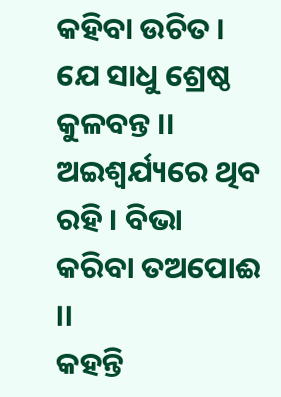କ‌ହିବା ଉଚିତ । ଯେ ସାଧୁ ଶ୍ରେଷ୍ଠ କୁଳବନ୍ତ ।।
ଅଇଶ୍ୱର୍ଯ୍ୟରେ ଥିବ ରହି । ବିଭା କରିବା ତଅପୋଈ ।।
କ‌ହ‌ନ୍ତି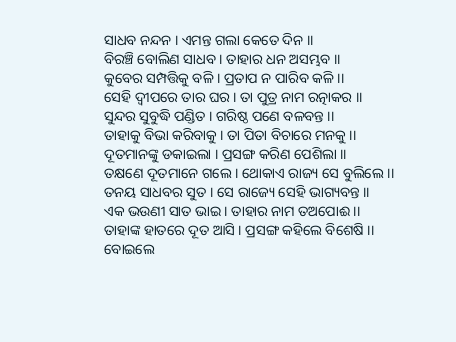ସାଧବ ନନ୍ଦନ । ଏମନ୍ତ ଗଲା କେତେ ଦିନ ।।
ବିରଞ୍ଚି ବୋଲିଣ ସାଧବ । ତାହାର ଧନ ଅସମ୍ଭବ ।।
କୁବେର ସମ୍ପତ୍ତିକୁ ବଳି । ପ୍ରତାପ ନ ପାରିବ କଳି ।।
ସେହି ଦ୍ୱୀପରେ ତାର ଘର । ତା ପୁତ୍ର ନାମ ରତ୍ନାକର ।।
ସୁନ୍ଦର ସୁବୁଦ୍ଧି ପଣ୍ଡିତ । ଗରିଷ୍ଠ ପଣେ ବଳବନ୍ତ ।।
ତାହାକୁ ବିଭା କରିବାକୁ । ତା ପିତା ବିଚାରେ ମନ‌କୁ ।।
ଦୂତମାନଙ୍କୁ ଡକାଇଲା । ପ୍ରସଙ୍ଗ କରିଣ ପେଶିଲା ।।
ତକ୍ଷଣେ ଦୂତମାନେ ଗଲେ । ଥୋକାଏ ରାଜ୍ୟ ସେ ବୁଲିଲେ ।।
ତନୟ ସାଧବର ସୁତ । ସେ ରାଜ୍ୟେ ସେହି ଭାଗ୍ୟବନ୍ତ ।।
ଏକ ଭଉଣୀ ସାତ ଭାଇ । ତାହାର ନାମ ତଅପୋଈ ।।
ତାହାଙ୍କ ହାତରେ ଦୂତ ଆସି । ପ୍ରସଙ୍ଗ କ‌ହିଲେ ବିଶେଷି ।।
ବୋଇଲେ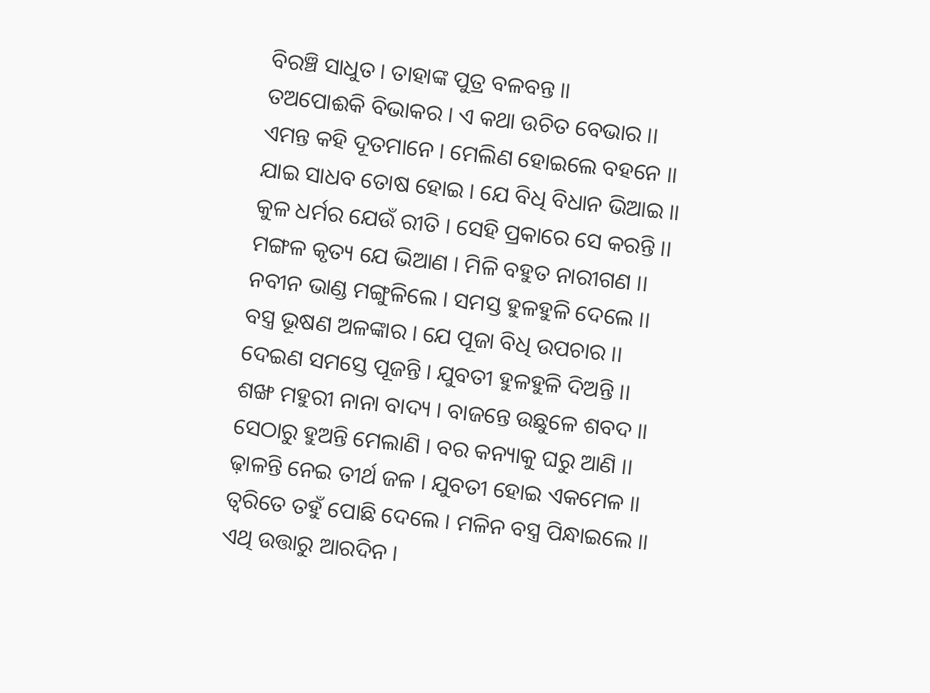ବିରଞ୍ଚି ସାଧୁତ । ତାହାଙ୍କ ପୁତ୍ର ବଳବନ୍ତ ।।
ତଅପୋଈକି ବିଭାକର । ଏ କଥା ଉଚିତ ବେଭାର ।।
ଏମନ୍ତ କ‌ହି ଦୂତମାନେ । ମେଲିଣ ହୋଇଲେ ବ‌ହ‌ନେ ।।
ଯାଇ ସାଧବ ତୋଷ ହୋଇ । ଯେ ବିଧି ବିଧାନ ଭିଆଇ ।।
କୁଳ ଧର୍ମର ଯେଉଁ ରୀତି । ସେହି ପ୍ରକାରେ ସେ କରନ୍ତି ।।
ମଙ୍ଗଳ କୃତ୍ୟ ଯେ ଭିଆଣ । ମିଳି ବ‌ହୁତ ନାରୀଗଣ ।।
ନବୀନ ଭାଣ୍ଡ ମଙ୍ଗୁଳିଲେ । ସମସ୍ତ ହୁଳହୁଳି ଦେଲେ ।।
ବସ୍ତ୍ର ଭୂଷଣ ଅଳଙ୍କାର । ଯେ ପୂଜା ବିଧି ଉପଚାର ।।
ଦେଇଣ ସମସ୍ତେ ପୂଜନ୍ତି । ଯୁବତୀ ହୁଳହୁଳି ଦିଅନ୍ତି ।।
ଶଙ୍ଖ ମହୁରୀ ନାନା ବାଦ୍ୟ । ବାଜନ୍ତେ ଉଛୁଳେ ଶବଦ ।।
ସେଠାରୁ ହୁଅନ୍ତି ମେଲାଣି । ବର କନ୍ୟାକୁ ଘରୁ ଆଣି ।।
ଢ଼ାଳନ୍ତି ନେଇ ତୀର୍ଥ ଜଳ । ଯୁବତୀ ହୋଇ ଏକମେଳ ।।
ତ୍ୱରିତେ ତ‌ହୁଁ ପୋଛି ଦେଲେ । ମଳିନ ବସ୍ତ୍ର ପିନ୍ଧାଇଲେ ।।
ଏଥି ଉତ୍ତାରୁ ଆରଦିନ ।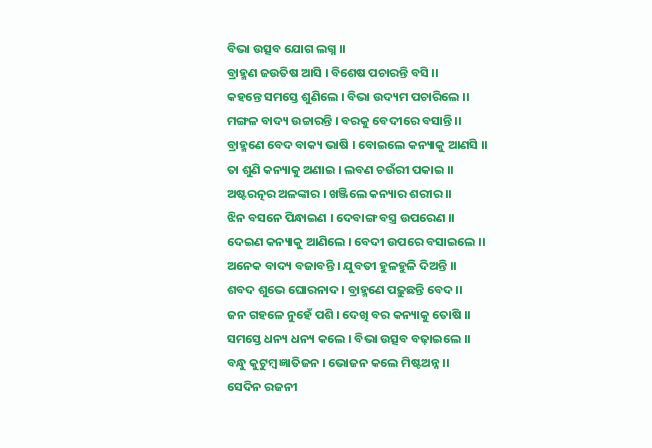ବିଭା ଉତ୍ସବ ଯୋଗ ଲଗ୍ନ ।।
ବ୍ରାହ୍ମଣ ଜଉତିଷ ଆସି । ବିଶେଷ ପଚାରନ୍ତି ବସି ।।
କ‌ହ‌ନ୍ତେ ସମସ୍ତେ ଶୁଣିଲେ । ବିଭା ଉଦ୍ୟମ ପଚାରିଲେ ।।
ମଙ୍ଗଳ ବାଦ୍ୟ ଉଚ୍ଚାରନ୍ତି । ବରକୁ ବେଦୀରେ ବସାନ୍ତି ।।
ବ୍ରାହ୍ମଣେ ବେଦ ବାକ୍ୟ ଭାଷି । ବୋଇଲେ କନ୍ୟାକୁ ଆଣସି ।।
ତା ଶୁଣି କନ୍ୟାକୁ ଅଣାଇ । ଲବଣ ଚଉଁରୀ ପକାଇ ।।
ଅଷ୍ଟରତ୍ନର ଅଳଙ୍କାର । ଖଞ୍ଜିଲେ କନ୍ୟାର ଶରୀର ।।
ଝିନ ବସନେ ପିନ୍ଧାଇଣ । ଦେବାଙ୍ଗ ବସ୍ତ୍ର ଉପରେଣ ।।
ଦେଇଣ କନ୍ୟାକୁ ଆଣିଲେ । ବେଦୀ ଉପରେ ବସାଇଲେ ।।
ଅନେକ ବାଦ୍ୟ ବଜାବନ୍ତି । ଯୁବତୀ ହୁଳହୁଳି ଦିଅନ୍ତି ।।
ଶବଦ ଶୁଭେ ଘୋରନାଦ । ବ୍ରାହ୍ମଣେ ପଢ଼ୁଛନ୍ତି ବେଦ ।।
ଜନ ଗ‌ହଳେ ନୁହେଁ ପଶି । ଦେଖି ବର କନ୍ୟାକୁ ତୋଷି ।।
ସମସ୍ତେ ଧନ୍ୟ ଧନ୍ୟ କଲେ । ବିଭା ଉତ୍ସବ ବଢ଼ାଇଲେ ।।
ବନ୍ଧୁ କୁଟୁମ୍ବ ଜ୍ଞାତିଜନ । ଭୋଜନ କଲେ ମିଷ୍ଟଅନ୍ନ ।।
ସେଦିନ ରଜନୀ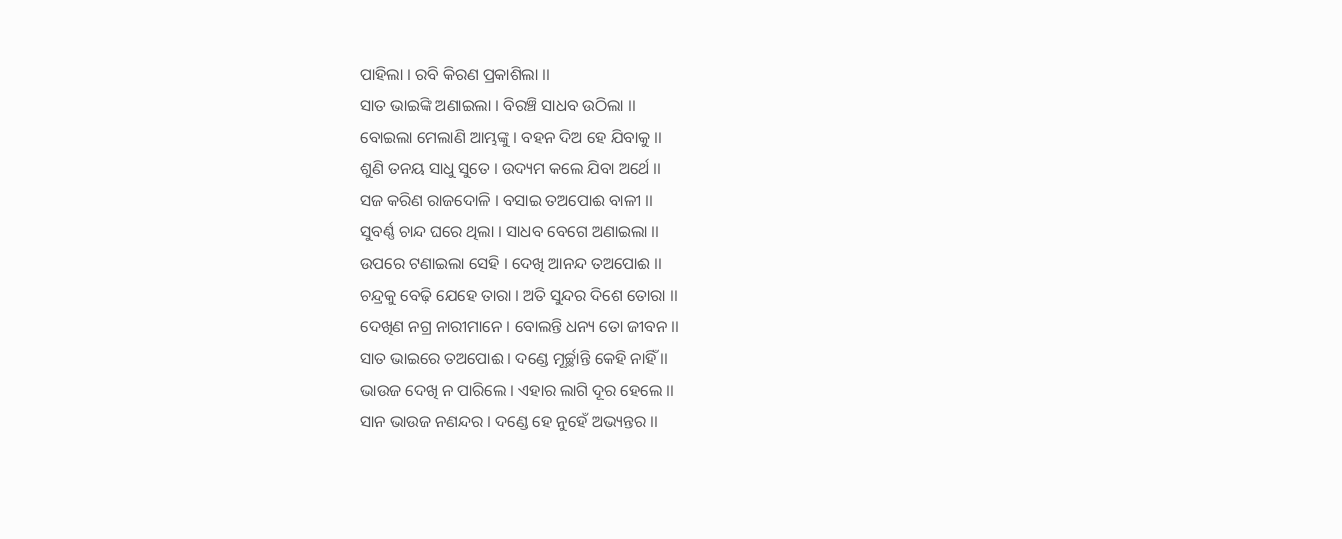ପାହିଲା । ରବି କିରଣ ପ୍ରକାଶିଲା ।।
ସାତ ଭାଇଙ୍କି ଅଣାଇଲା । ବିରଞ୍ଚି ସାଧବ ଉଠିଲା ।।
ବୋଇଲା ମେଲାଣି ଆମ୍ଭଙ୍କୁ । ବ‌ହ‌ନ ଦିଅ ହେ ଯିବାକୁ ।।
ଶୁଣି ତନୟ ସାଧୁ ସୁତେ । ଉଦ୍ୟମ କଲେ ଯିବା ଅର୍ଥେ ।।
ସଜ କରିଣ ରାଜଦୋଳି । ବସାଇ ତଅପୋଈ ବାଳୀ ।।
ସୁବର୍ଣ୍ଣ ଚାନ୍ଦ ଘରେ ଥିଲା । ସାଧବ ବେଗେ ଅଣାଇଲା ।।
ଉପରେ ଟଣାଇଲା ସେହି । ଦେଖି ଆନନ୍ଦ ତଅପୋଈ ।।
ଚନ୍ଦ୍ରକୁ ବେଢ଼ି ଯେହେ ତାରା । ଅତି ସୁନ୍ଦର ଦିଶେ ତୋରା ।।
ଦେଖିଣ ନ‌ଗ୍ର ନାରୀମାନେ । ବୋଲନ୍ତି ଧନ୍ୟ ତୋ ଜୀବନ ।।
ସାତ ଭାଇରେ ତଅପୋଈ । ଦଣ୍ଡେ ମୂର୍ଚ୍ଛାନ୍ତି କେହି ନାହିଁ ।।
ଭାଉଜ ଦେଖି ନ ପାରିଲେ । ଏହାର ଲାଗି ଦୂର ହେଲେ ।।
ସାନ ଭାଉଜ ନଣନ୍ଦର । ଦଣ୍ଡେ ହେ ନୁହେଁ ଅଭ୍ୟନ୍ତର ।।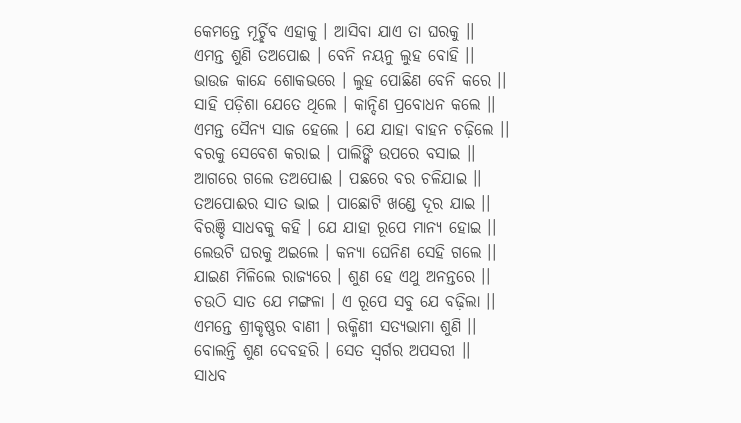କେମନ୍ତେ ମୂର୍ଚ୍ଛିବ ଏହାକୁ । ଆସିବା ଯାଏ ତା ଘରକୁ ।।
ଏମନ୍ତ ଶୁଣି ତଅପୋଈ । ବେନି ନୟନୁ ଲୁହ ବୋହି ।।
ଭାଉଜ କାନ୍ଦେ ଶୋକଭରେ । ଲୁହ ପୋଛିଣ ବେନି କରେ ।।
ସାହି ପଡ଼ିଶା ଯେତେ ଥିଲେ । କାନ୍ଦିଣ ପ୍ରବୋଧନ କଲେ ।।
ଏମନ୍ତ ସୈନ୍ୟ ସାଜ ହେଲେ । ଯେ ଯାହା ବାହନ ଚଢ଼ିଲେ ।।
ବରକୁ ସେବେଶ କରାଇ । ପାଲିଙ୍କି ଉପରେ ବସାଇ ।।
ଆଗରେ ଗଲେ ତଅପୋଈ । ପଛରେ ବର ଚଳିଯାଇ ।।
ତଅପୋଈର ସାତ ଭାଇ । ପାଛୋଟି ଖଣ୍ଡେ ଦୂର ଯାଇ ।।
ବିରଞ୍ଚି ସାଧବକୁ କ‌ହି । ଯେ ଯାହା ରୂପେ ମାନ୍ୟ ହୋଇ ।।
ଲେଉଟି ଘରକୁ ଅଇଲେ । କନ୍ୟା ଘେନିଣ ସେହି ଗଲେ ।।
ଯାଇଣ ମିଳିଲେ ରାଜ୍ୟରେ । ଶୁଣ ହେ ଏଥୁ ଅନନ୍ତରେ ।।
ଚଉଠି ସାତ ଯେ ମଙ୍ଗଳା । ଏ ରୂପେ ସବୁ ଯେ ବଢ଼ିଲା ।।
ଏମନ୍ତେ ଶ୍ରୀକୃଷ୍ଣର ବାଣୀ । ଋକ୍ମିଣୀ ସତ୍ୟଭାମା ଶୁଣି ।।
ବୋଲନ୍ତି ଶୁଣ ଦେବ‌ହରି । ସେତ ସ୍ୱର୍ଗର ଅପସରୀ ।।
ସାଧବ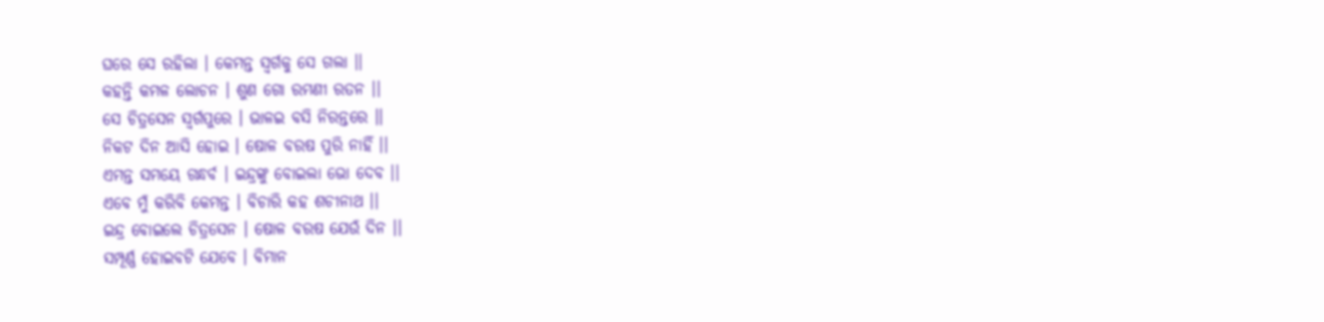ଘରେ ସେ ରହିଲା । କେମନ୍ତ ସ୍ୱର୍ଗକୁ ସେ ଗଲା ।।
କ‌ହ‌ନ୍ତି କମଳ ଲୋଚନ । ଶୁଣ ଗୋ ରମଣୀ ରତନ ।।
ସେ ଚିତ୍ରସେନ ସ୍ୱର୍ଗପୁରେ । ଭାଳଇ ବସି ନିରନ୍ତରେ ।।
ନିକଟ ଦିନ ଆସି ହୋଇ । ଷୋଳ ବରଷ ପୁରି ନାହିଁ ।।
ଏମନ୍ତ ସମୟେ ଗନ୍ଧର୍ବ । ଇନ୍ଦ୍ରଙ୍କୁ ବୋଇଲା ଭୋ ଦେବ ।।
ଏବେ ମୁଁ କରିବି କେମନ୍ତ । ବିଚାରି କ‌ହ ଶଚୀନାଥ ।।
ଇନ୍ଦ୍ର ବୋଇଲେ ଚିତ୍ରସେନ । ଷୋଳ ବରଷ ଯେଉଁ ଦିନ ।।
ସମ୍ପୂର୍ଣ୍ଣ ହୋଇବଟି ଯେବେ । ବିମାନ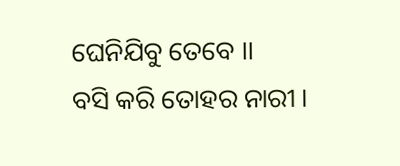ଘେନିଯିବୁ ତେବେ ।।
ବସି କରି ତୋହର ନାରୀ ।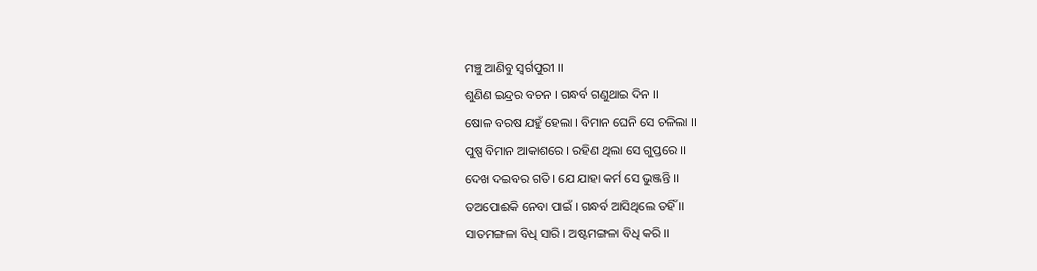ମଞ୍ଚୁ ଆଣିବୁ ସ୍ୱର୍ଗପୁରୀ ।।
ଶୁଣିଣ ଇନ୍ଦ୍ରର ବଚନ । ଗନ୍ଧର୍ବ ଗଣୁଥାଇ ଦିନ ।।
ଷୋଳ ବରଷ ଯହୁଁ ହେଲା । ବିମାନ ଘେନି ସେ ଚଳିଲା ।।
ପୁଷ୍ପ ବିମାନ ଆକାଶରେ । ରହିଣ ଥିଲା ସେ ଗୁପ୍ତରେ ।।
ଦେଖ ଦଇବର ଗତି । ଯେ ଯାହା କର୍ମ ସେ ଭୁଞ୍ଜନ୍ତି ।।
ତଅପୋଈକି ନେବା ପାଇଁ । ଗନ୍ଧର୍ବ ଆସିଥିଲେ ତ‌ହିଁ ।।
ସାତମଙ୍ଗଳା ବିଧି ସାରି । ଅଷ୍ଟମଙ୍ଗଳା ବିଧି କରି ।।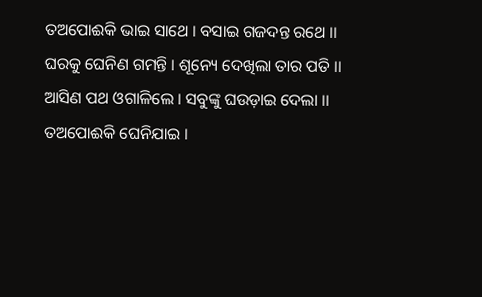ତଅପୋଈକି ଭାଇ ସାଥେ । ବସାଇ ଗଜଦନ୍ତ ରଥେ ।।
ଘରକୁ ଘେନିଣ ଗମନ୍ତି । ଶୂନ୍ୟେ ଦେଖିଲା ତାର ପତି ।।
ଆସିଣ ପଥ ଓଗାଳିଲେ । ସବୁଙ୍କୁ ଘଉଡ଼ାଇ ଦେଲା ।।
ତଅପୋଈକି ଘେନିଯାଇ ।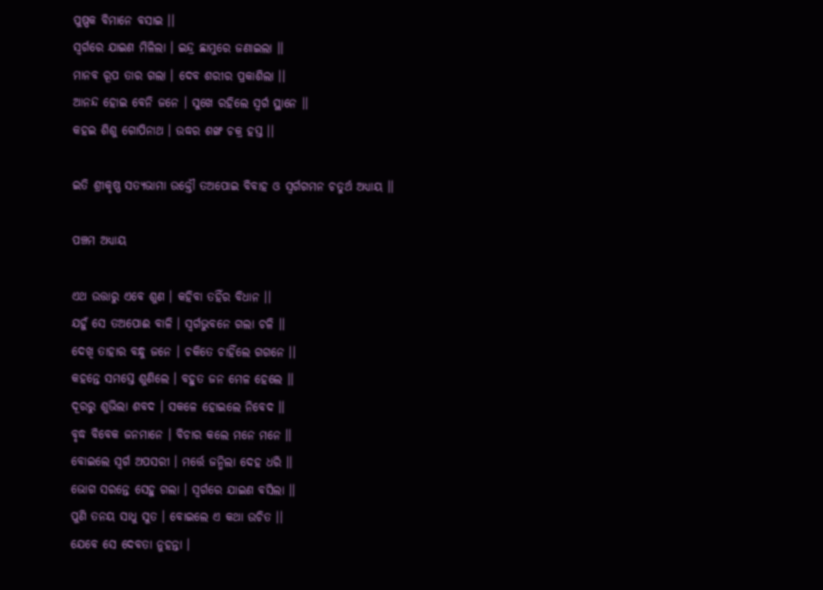ପୁଷ୍ପକ ବିମାନେ ବସାଇ ।।
ସ୍ୱର୍ଗରେ ଯାଇଣ ମିଳିଲା । ଇନ୍ଦ୍ର ଛାମୁରେ ଜଣାଇଲା ।।
ମାନବ ରୂପ ତାର ଗଲା । ଦେବ ଶରୀର ପ୍ରକାଶିଲା ।।
ଆନନ୍ଦ ହୋଇ ବେନି ଜନେ । ସୁଖେ ରହିଲେ ସ୍ୱର୍ଗ ସ୍ଥାନେ ।।
କ‌ହଇ ଶିଶୁ ଗୋପିନାଥ । ଉଦ୍ଧର ଶଙ୍ଖ ଚକ୍ର ହସ୍ତ ।।

ଇତି ଶ୍ରୀକୃଷ୍ଣ ସତ୍ୟଭାମା ଉକ୍ତୌ ତଅପୋଇ ବିବାହ ଓ ସ୍ୱର୍ଗ‌ଗମନ ଚତୁର୍ଥ ଅଧ୍ୟାୟ ।।

ପଞ୍ଚମ ଅଧ୍ୟାୟ

ଏଥ ଉତ୍ତାରୁ ଏବେ ଶୁଣ । କ‌ହିବା ତ‌ହିଁର ବିଧାନ ।।
ଯହୁଁ ସେ ତଅପୋଈ ବାଳି । ସ୍ୱର୍ଗଭୁବନେ ଗଲା ଚଳି ।।
ଦେଖି ତାହାର ବନ୍ଧୁ ଜନେ । ଚକିତେ ଚାହିଁଲେ ଗ‌ଗନେ ।।
କ‌ହ‌ନ୍ତେ ସମସ୍ତେ ଶୁଣିଲେ । ବ‌ହୁତ ଜନ ମେଳ ହେଲେ ।।
ଦୂରରୁ ଶୁଭିଲା ଶବଦ । ସକଳେ ହୋଇଲେ ନିବେଦ ।।
ବୃଦ୍ଧ ବିବେକ ଜନମାନେ । ବିଚାର କଲେ ମନେ ମନେ ।।
ବୋଇଲେ ସ୍ୱର୍ଗ ଅପସରୀ । ମର୍ତ୍ତେ ଜନ୍ମିଲା ଦେହ ଧରି ।।
ଭୋଗ ସରନ୍ତେ ସେହୁ ଗଲା । ସ୍ୱର୍ଗରେ ଯାଇଣ ବସିଲା ।।
ପୁଣି ତନୟ ସାଧୁ ସୁତ । ବୋଇଲେ ଏ କଥା ଉଚିତ ।।
ଯେବେ ସେ ଦେବତା ନୁହ‌ନ୍ତା ।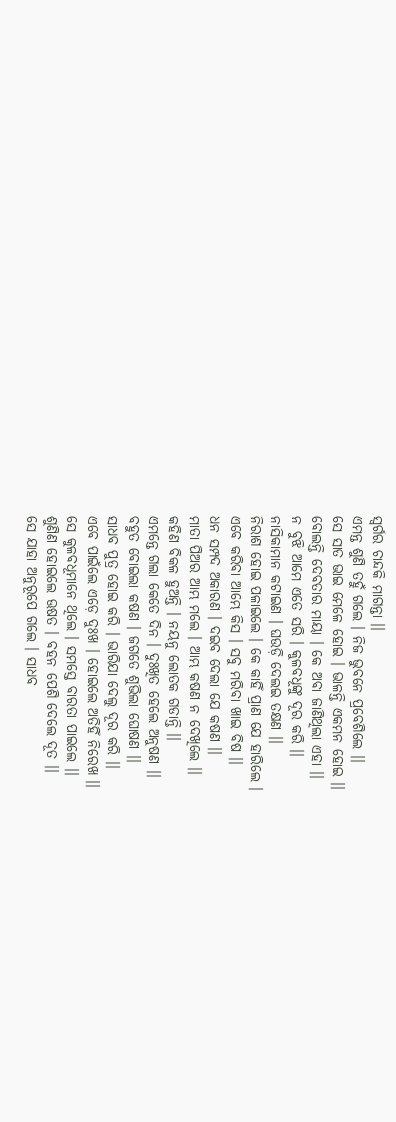ସ୍ୱର୍ଗର ଚାନ୍ଦକି ମାଗନ୍ତା ।।
ଏମନ୍ତ ଶୁଣି ତ‌ହୁଁ ଗଲେ । ନିଜ ଭୁବନେ ପ୍ରବେଶିଲେ ।।
ସେ ସାତ ଭାଇ ମେଳେ ହୋଇ । ଭାଳନ୍ତି ଏକମନ ହୋଇ ।।
ବୋଲନ୍ତି ଦେବତାର ମାୟା । କେ ଅବା ଜାଣିଥିଲା ଏହା ।।
ନ ବୁଝି ଆମେ ଏତେ ସରି । କୁଳବଧୂଙ୍କୁ ଦୂର କରି ।।
ନାସିକାମାନ କଟାଇଣ । ଘଉଡ଼ି ଦେଲଇ ତକ୍ଷଣ ।।
ନିରାଶ ହୋଇ ପଳାଇଲେ । କେ କାହିଁ ପ୍ରାଣ ଯେ ହାରିଲେ ।
ଏବେ କରିବା ଆମ୍ଭେ କିସ । ସବୁ ମରିବା ଖାଇ ବିଷ ।।
ଧନ ସମ୍ପଦ ଅକାରଣ । ଦଇବ ଦେଲା ଯେ କଷଣ ।।
ମାତା ପିଅର ଆମ୍ଭ ମଲେ । ଆମ୍ଭ କଷଣ ନ ଦେଖିଲେ ।।
କ‌ହିଣ ବିକଳ ହୁଅନ୍ତି । ନୟନୁ ଲୋତକ ଗଡାନ୍ତି ।।
ଏମନ୍ତେ ଗଲା କେତେ ଦିନ । ଦୁଃଖିତ ହେଲେ ଅନୁଷଣ ।।
ବ‌ହୁତ ବୋଇଲା କଷଣ । ଜଗତେ ଶୁଭିଲା ଘୋଷଣ ।।
ସାଧବ ପୁତ୍ର ହୋଇ କରି । ଭାରିଯା ଦେଲୁ ଦୂର କରି ।।
ଏବେ ପାଇଁଲେ ଏଡ଼େ ଦୁଃଖ । ହୋଇଲେ ଅତିହିଁ ନିରେଖ ।।
ସେ କୁଳବଧୂମାନେ ଥିଲେ । ସମସ୍ତେ ବାରତା ପାଇଲେ ।।
ଶୁଣିଣ ହୋଇଲେ ଊଷତ । ବ‌ହ‌ନ ପେଶି ଦେଲେ ଦୂତ ।।
ସେ ଯାହା ଅନୁରୂପେ ଗଲେ । ସାଧବ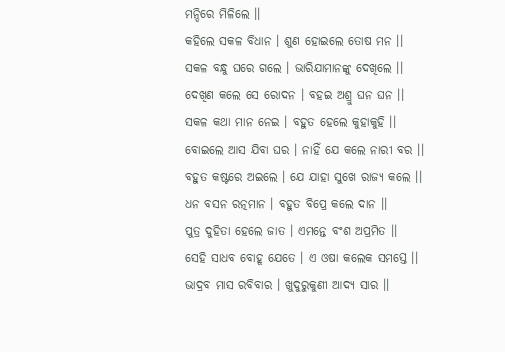ମନ୍ଦିରେ ମିଳିଲେ ।।
କ‌ହିଲେ ସକଳ ବିଧାନ । ଶୁଣ ହୋଇଲେ ତୋଷ ମନ ।।
ସକଳ ବନ୍ଧୁ ଘରେ ଗଲେ । ଭାରିଯାମାନଙ୍କୁ ଦେଖିଲେ ।।
ଦେଖିଣ କଲେ ସେ ରୋଦନ । ବ‌ହଇ ଅଶ୍ରୁ ଘନ ଘନ ।।
ସକଳ କଥା ମାନ ନେଇ । ବ‌ହୁତ ହେଲେ କୁହାକୁହି ।।
ବୋଇଲେ ଆସ ଯିବା ଘର । ନାହିଁ ଯେ କଲେ ନାରୀ ବର ।।
ବ‌ହୁତ କଷ୍ଟରେ ଅଇଲେ । ଯେ ଯାହା ସୁଖେ ରାଜ୍ୟ କଲେ ।।
ଧନ ବସନ ରତ୍ନମାନ । ବ‌ହୁତ ବିପ୍ରେ କଲେ ଦାନ ।।
ପୁତ୍ର ଦୁହିତା ହେଲେ ଜାତ । ଏମନ୍ତେ ବଂଶ ଅପ୍ରମିତ ।।
ସେହି ସାଧବ ବୋହୂ ଯେତେ । ଏ ଓଷା କଲେକ ସମସ୍ତେ ।।
ଭାଦ୍ରବ ମାସ ରବିବାର । ଖୁଦୁରୁକୁଣୀ ଆଦ୍ୟ ସାର ।।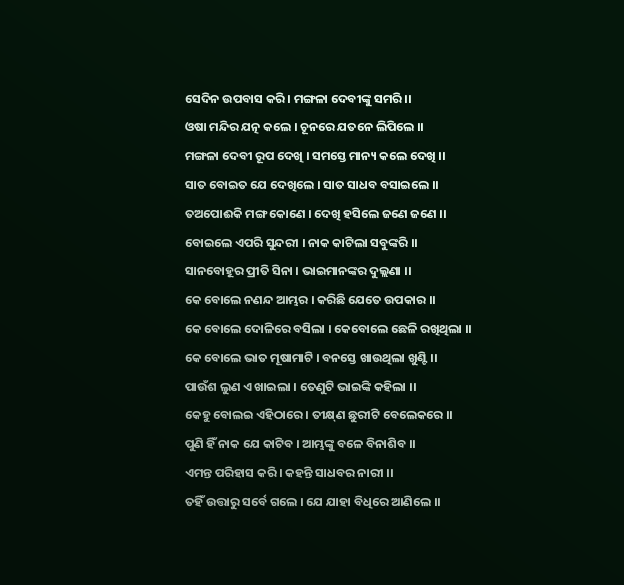ସେଦିନ ଉପବାସ କରି । ମଙ୍ଗଳା ଦେବୀଙ୍କୁ ସମରି ।।
ଓଷା ମନ୍ଦିର ଯତ୍ନ କଲେ । ଚୂନରେ ଯତନେ ଲିପିଲେ ।।
ମଙ୍ଗଳା ଦେବୀ ରୂପ ଦେଖି । ସମସ୍ତେ ମାନ୍ୟ କଲେ ଦେଖି ।।
ସାତ ବୋଇତ ଯେ ଦେଖିଲେ । ସାତ ସାଧବ ବସାଇଲେ ।।
ତଅପୋଈକି ମଙ୍ଗ କୋଣେ । ଦେଖି ହସିଲେ ଜଣେ ଜଣେ ।।
ବୋଇଲେ ଏପରି ସୁନ୍ଦରୀ । ନାକ କାଟିଲା ସବୁଙ୍କରି ।।
ସାନବୋହୂର ପ୍ରୀତି ସିନା । ଭାଇମାନଙ୍କର ଦୁଲ୍ଲଣା ।।
କେ ବୋଲେ ନଣନ୍ଦ ଆମ୍ଭର । କରିଛି ଯେତେ ଉପକାର ।।
କେ ବୋଲେ ଦୋଳିରେ ବସିଲା । କେବୋଲେ ଛେଳି ରଖିଥିଲା ।।
କେ ବୋଲେ ଭାତ ମୂଷାମାଟି । ବନସ୍ତେ ଖାଉଥିଲା ଖୁଣ୍ଟି ।।
ପାଉଁଶ ଲୁଣ ଏ ଖାଇଲା । ତେଣୁଟି ଭାଇଙ୍କି କ‌ହିଲା ।।
କେହୁ ବୋଲଇ ଏହିଠାରେ । ତୀକ୍ଷ୍‌ଣ ଛୁରୀଟି ବେଲେକରେ ।।
ପୁଣି ହିଁ ନାକ ଯେ କାଟିବ । ଆମ୍ଭଙ୍କୁ ବଳେ ବିନାଶିବ ।।
ଏମନ୍ତ ପରିହାସ କରି । କ‌ହ‌ନ୍ତି ସାଧବର ନାରୀ ।।
ତ‌ହିଁ ଉତ୍ତାରୁ ସର୍ବେ ଗଲେ । ଯେ ଯାହା ବିଧିରେ ଆଣିଲେ ।।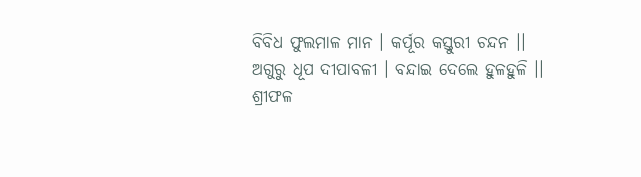ବିବିଧ ଫୁଲମାଳ ମାନ । କର୍ପୂର କସ୍ତୁରୀ ଚନ୍ଦନ ।।
ଅଗୁରୁ ଧୂପ ଦୀପାବଳୀ । ବନ୍ଦାଇ ଦେଲେ ହୁଳହୁଳି ।।
ଶ୍ରୀଫଳ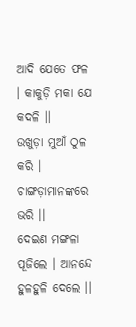ଆଦି ଯେତେ ଫଳ । କାକୁଡ଼ି ମକା ଯେ କଦଳି ।।
ଉଖୁଡ଼ା ମୁଆଁ ଠୁଳ କରି । ଚାଙ୍ଗଡ଼ାମାନଙ୍କରେ ଭରି ।।
ଦେଇଣ ମଙ୍ଗଳା ପୂଜିଲେ । ଆନନ୍ଦେ ହୁଳହୁଳି ଦେଲେ ।।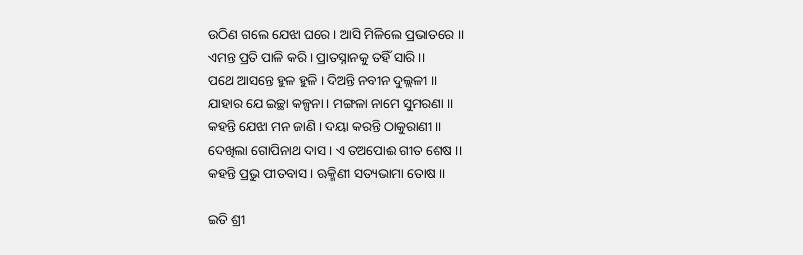ଉଠିଣ ଗଲେ ଯେଝା ଘରେ । ଆସି ମିଳିଲେ ପ୍ରଭାତରେ ।।
ଏମନ୍ତ ପ୍ରତି ପାଳି କରି । ପ୍ରାତସ୍ନାନ‌କୁ ତ‌ହିଁ ସାରି ।।
ପଥେ ଆସନ୍ତେ ହୁଳ ହୁଳି । ଦିଅନ୍ତି ନବୀନ ଦୁଲ୍ଲଳୀ ।।
ଯାହାର ଯେ ଇଚ୍ଛା କଳ୍ପନା । ମଙ୍ଗଳା ନାମେ ସୁମରଣା ।।
କ‌ହ‌ନ୍ତି ଯେଝା ମନ ଜାଣି । ଦୟା କରନ୍ତି ଠାକୁରାଣୀ ।।
ଦେଖିଲା ଗୋପିନାଥ ଦାସ । ଏ ତଅପୋଈ ଗୀତ ଶେଷ ।।
କ‌ହ‌ନ୍ତି ପ୍ରଭୁ ପୀତବାସ । ଋକ୍ମିଣୀ ସତ୍ୟଭାମା ତୋଷ ।।

ଇତି ଶ୍ରୀ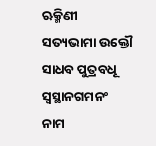ଋକ୍ମିଣୀ ସତ୍ୟଭାମା ଉକ୍ତୌ ସାଧବ ପୁତ୍ରବଧୂ ସ୍ୱସ୍ଥାନଗମନଂ ନାମ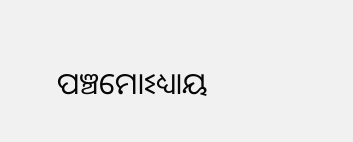ପଞ୍ଚମୋଽଧ୍ୟାୟ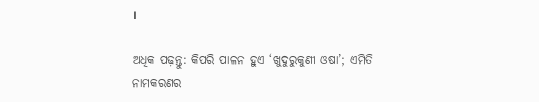।

ଅଧିକ ପଢ଼ନ୍ତୁ: କିପରି ପାଳନ ହୁଏ ‘ଖୁଦୁରୁକୁଣୀ ଓଷା’; ଏମିତି ନାମକରଣର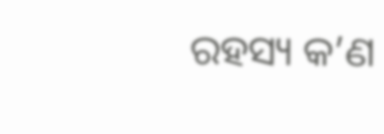ରହସ୍ୟ କ’ଣ